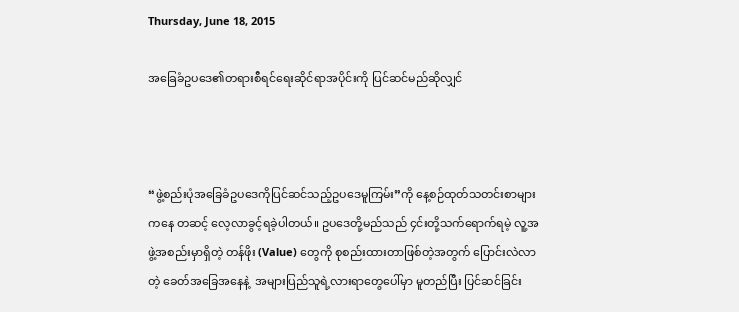Thursday, June 18, 2015

အခြေခံဥပဒေ၏တရားစီရင်ရေးဆိုင်ရာအပိုင်းကို ပြင်ဆင်မည်ဆိုလျှင်



“ဖွဲ့စည်းပုံအခြေခံဥပဒေကိုပြင်ဆင်သည့်ဥပဒေမူကြမ်း”ကို နေ့စဉ်ထုတ်သတင်းစာများကနေ တဆင့် လေ့လာခွင့်ရခဲ့ပါတယ်။ ဥပဒေတို့မည်သည် ၄င်းတို့သက်ရောက်ရမဲ့ လူ့အဖွဲ့အစည်းမှာရှိတဲ့ တန်ဖိုး (Value) တွေကို စုစည်းထားတာဖြစ်တဲ့အတွက် ပြောင်းလဲလာတဲ့ ခေတ်အခြေအနေနဲ့  အများပြည်သူရဲ့လားရာတွေပေါ်မှာ မူတည်ပြီး ပြင်ဆင်ခြင်း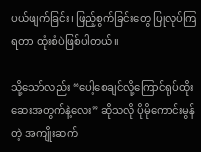ပယ်ဖျက်ခြင်း၊ ဖြည့်စွက်ခြင်းတွေ ပြုလုပ်ကြရတာ ထုံးစံပဲဖြစ်ပါတယ်။

သို့သော်လည်း “ပေါ့စေချင်လို့ကြောင်ရုပ်ထိုး ဆေးအတွက်နဲ့လေး” ဆိုသလို ပိုမိုကောင်းမွန်တဲ့ အကျိုးဆက်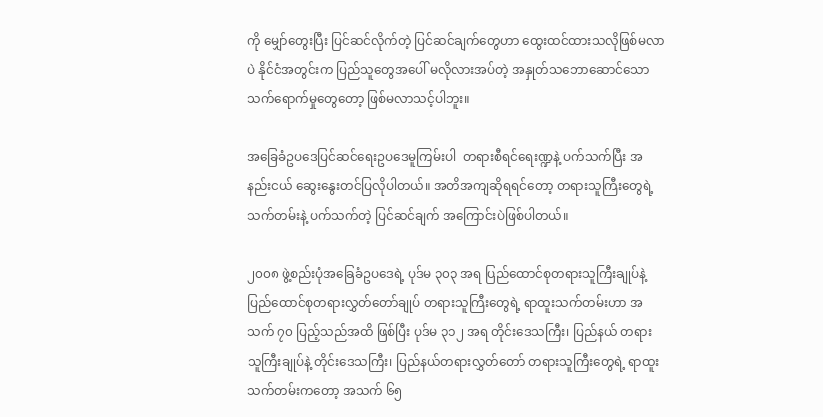ကို မျှော်တွေးပြီး ပြင်ဆင်လိုက်တဲ့ ပြင်ဆင်ချက်တွေဟာ ထွေးထင်ထားသလိုဖြစ်မလာပဲ နိုင်ငံအတွင်းက ပြည်သူတွေအပေါ် မလိုလားအပ်တဲ့ အနှုတ်သဘောဆောင်သော သက်ရောက်မှုတွေတော့ ဖြစ်မလာသင့်ပါဘူး။

အခြေခံဥပဒေပြင်ဆင်ရေးဥပဒေမူကြမ်းပါ  တရားစီရင်ရေးဏ္ဍနဲ့ ပက်သက်ပြီး အနည်းငယ် ဆွေးနွေးတင်ပြလိုပါတယ်။ အတိအကျဆိုရရင်တော့ တရားသူကြီးတွေရဲ့ သက်တမ်းနဲ့ ပက်သက်တဲ့ ပြင်ဆင်ချက် အကြောင်းပဲဖြစ်ပါတယ်။

၂၀၀၈ ဖွဲ့စည်းပုံအခြေခံဥပဒေရဲ့ ပုဒ်မ ၃၀၃ အရ ပြည်ထောင်စုတရားသူကြီးချုပ်နဲ့ ပြည်ထောင်စုတရားလွှတ်တော်ချုပ် တရားသူကြီးတွေရဲ့ ရာထူးသက်တမ်းဟာ အသက် ၇၀ ပြည့်သည်အထိ ဖြစ်ပြီး ပုဒ်မ ၃၁၂ အရ တိုင်းဒေသကြီး၊ ပြည်နယ် တရားသူကြီးချုပ်နဲ့ တိုင်းဒေသကြီး၊ ပြည်နယ်တရားလွှတ်တော် တရားသူကြီးတွေရဲ့ ရာထူးသက်တမ်းကတော့ အသက် ၆၅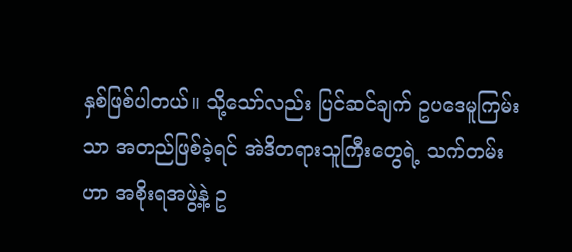နှစ်ဖြစ်ပါတယ်။ သို့သော်လည်း ပြင်ဆင်ချက် ဥပဒေမူကြမ်းသာ အတည်ဖြစ်ခဲ့ရင် အဲဒိတရားသူကြီးတွေရဲ့ သက်တမ်းဟာ အစိုးရအဖွဲ့နဲ့ ဥ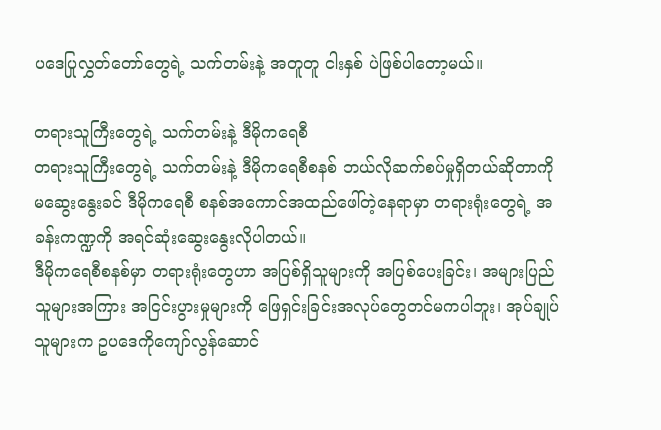ပဒေပြုလွှတ်တော်တွေရဲ့ သက်တမ်းနဲ့ အတူတူ ငါးနှစ် ပဲဖြစ်ပါတော့မယ်။

တရားသူကြီးတွေရဲ့ သက်တမ်းနဲ့ ဒီမိုကရေစီ
တရားသူကြီးတွေရဲ့ သက်တမ်းနဲ့ ဒီမိုကရေစီစနစ် ဘယ်လိုဆက်စပ်မှုရှိတယ်ဆိုတာကို မဆွေးနွေးခင် ဒီမိုကရေစီ စနစ်အကောင်အထည်ဖေါ်တဲ့နေရာမှာ တရားရုံးတွေရဲ့ အခန်းကဏ္ဍကို အရင်ဆုံးဆွေးနွေးလိုပါတယ်။
ဒီမိုကရေစီစနစ်မှာ တရားရုံးတွေဟာ အပြစ်ရှိသူများကို အပြစ်ပေးခြင်း၊ အများပြည်သူများအကြား အငြင်းပွားမှုများကို ဖြေရှင်းခြင်းအလုပ်တွေတင်မကပါဘူး၊ အုပ်ချုပ်သူများက ဥပဒေကိုကျော်လွန်ဆောင်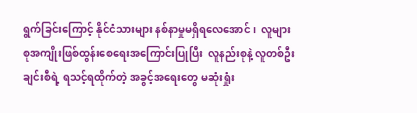ရွက်ခြင်းကြောင့် နိုင်ငံသားများ နစ်နာမှုမရှိရလေအောင်၊  လူများစုအကျိုးဖြစ်ထွန်းစေရေးအကြောင်းပြုပြီး  လူနည်းစုနဲ့ လူတစ်ဦးချင်းစီရဲ့ ရသင့်ရထိုက်တဲ့ အခွင့်အရေးတွေ မဆုံးရှုံး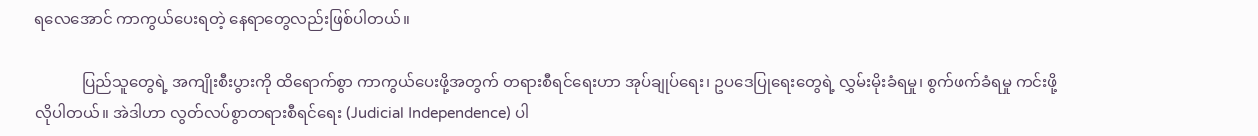ရလေအောင် ကာကွယ်ပေးရတဲ့ နေရာတွေလည်းဖြစ်ပါတယ်။

            ပြည်သူတွေရဲ့ အကျိုးစီးပွားကို ထိရောက်စွာ ကာကွယ်ပေးဖို့အတွက် တရားစီရင်ရေးဟာ အုပ်ချုပ်ရေး၊ ဥပဒေပြုရေးတွေရဲ့ လွှမ်းမိုးခံရမှု၊ စွက်ဖက်ခံရမှု ကင်းဖို့လိုပါတယ်။ အဲဒါဟာ လွတ်လပ်စွာတရားစီရင်ရေး (Judicial Independence) ပါ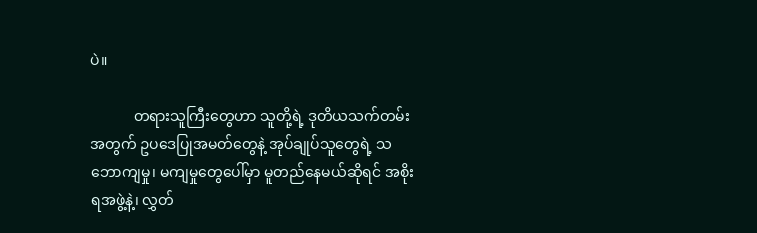ပဲ။

            တရားသူကြီးတွေဟာ သူတို့ရဲ့ ဒုတိယသက်တမ်းအတွက် ဥပဒေပြုအမတ်တွေနဲ့ အုပ်ချုပ်သူတွေရဲ့ သဘောကျမှု၊ မကျမှုတွေပေါ်မှာ မူတည်နေမယ်ဆိုရင် အစိုးရအဖွဲ့နဲ့၊ လွှတ်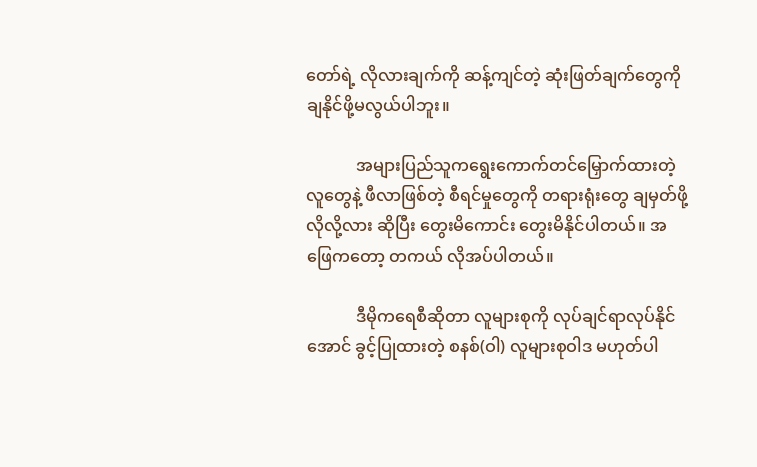တော်ရဲ့ လိုလားချက်ကို ဆန့်ကျင်တဲ့ ဆုံးဖြတ်ချက်တွေကို ချနိုင်ဖို့မလွယ်ပါဘူး။

            အများပြည်သူကရွေးကောက်တင်မြှောက်ထားတဲ့လူတွေနဲ့ ဖီလာဖြစ်တဲ့ စီရင်မှုတွေကို တရားရုံးတွေ ချမှတ်ဖို့ လိုလို့လား ဆိုပြီး တွေးမိကောင်း တွေးမိနိုင်ပါတယ်။ အဖြေကတော့ တကယ် လိုအပ်ပါတယ်။

            ဒီမိုကရေစီဆိုတာ လူများစုကို လုပ်ချင်ရာလုပ်နိုင်အောင် ခွင့်ပြုထားတဲ့ စနစ်(ဝါ) လူများစုဝါဒ မဟုတ်ပါ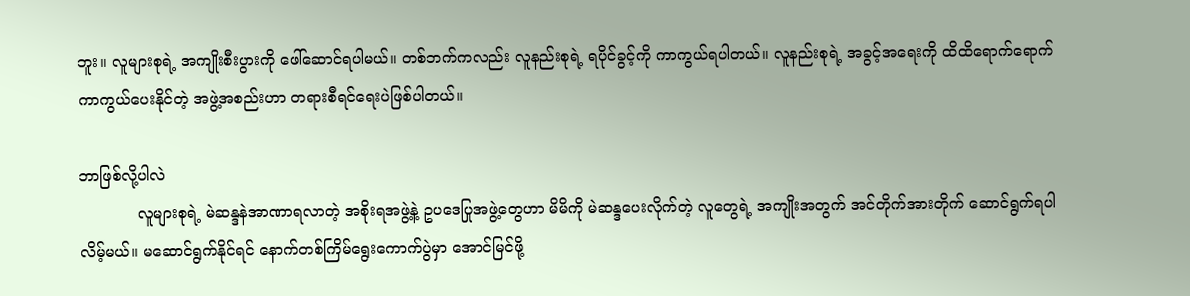ဘူး။ လူများစုရဲ့ အကျိုးစီးပွားကို ဖေါ်ဆောင်ရပါမယ်။ တစ်ဘက်ကလည်း လူနည်းစုရဲ့ ရပိုင်ခွင့်ကို ကာကွယ်ရပါတယ်။ လူနည်းစုရဲ့ အခွင့်အရေးကို ထိထိရောက်ရောက် ကာကွယ်ပေးနိုင်တဲ့ အဖွဲ့အစည်းဟာ တရားစီရင်ရေးပဲဖြစ်ပါတယ်။

ဘာဖြစ်လို့ပါလဲ
            လူများစုရဲ့ မဲဆန္ဒနဲအာဏာရလာတဲ့ အစိုးရအဖွဲ့နဲ့ ဥပဒေပြုအဖွဲ့တွေဟာ မိမိကို မဲဆန္ဒပေးလိုက်တဲ့ လူတွေရဲ့ အကျိုးအတွက် အင်တိုက်အားတိုက် ဆောင်ရွက်ရပါလိမ့်မယ်။ မဆောင်ရွက်နိုင်ရင် နောက်တစ်ကြိမ်ရွေးကောက်ပွဲမှာ အောင်မြင်ဖို့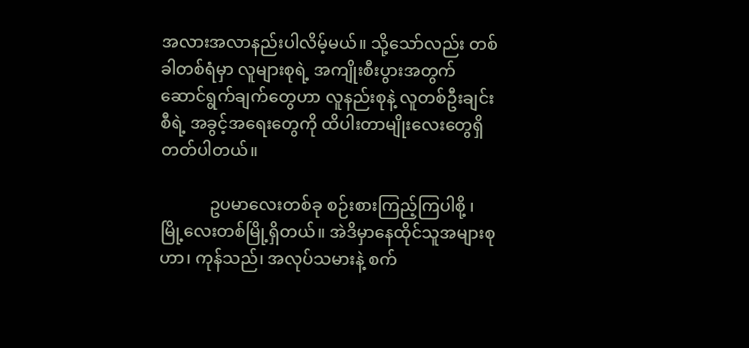အလားအလာနည်းပါလိမ့်မယ်။ သို့သော်လည်း တစ်ခါတစ်ရံမှာ လူများစုရဲ့ အကျိုးစီးပွားအတွက် ဆောင်ရွက်ချက်တွေဟာ လူနည်းစုနဲ့ လူတစ်ဦးချင်းစီရဲ့ အခွင့်အရေးတွေကို ထိပါးတာမျိုးလေးတွေရှိတတ်ပါတယ်။

            ဥပမာလေးတစ်ခု စဉ်းစားကြည့်ကြပါစို့ ၊ မြို့လေးတစ်မြို့ရှိတယ်။ အဲဒိမှာနေထိုင်သူအများစုဟာ၊ ကုန်သည်၊ အလုပ်သမားနဲ့ စက်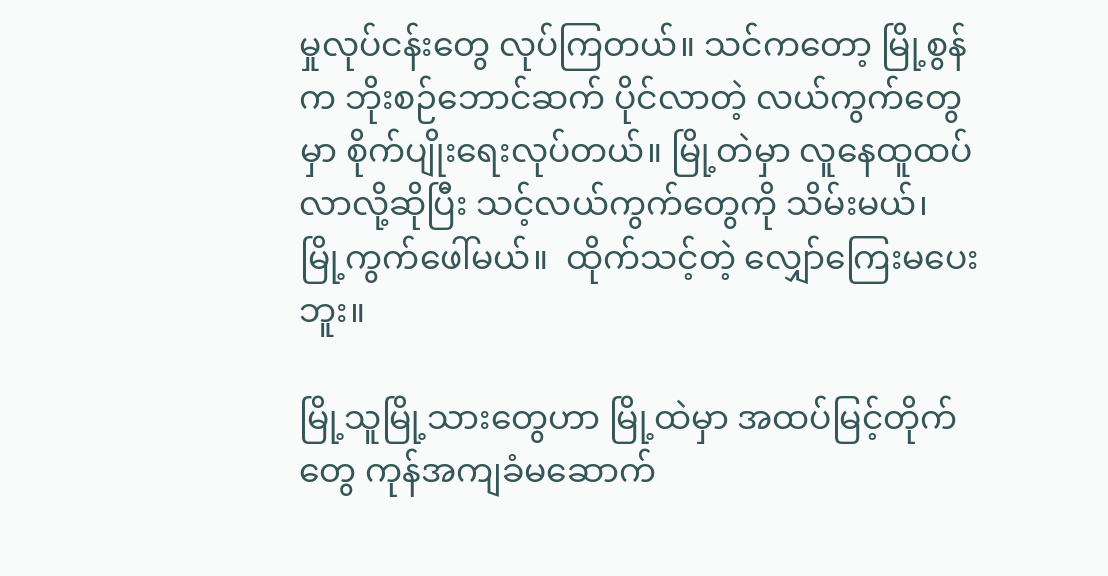မှုလုပ်ငန်းတွေ လုပ်ကြတယ်။ သင်ကတော့ မြို့စွန်က ဘိုးစဉ်ဘောင်ဆက် ပိုင်လာတဲ့ လယ်ကွက်တွေမှာ စိုက်ပျိုးရေးလုပ်တယ်။ မြို့တဲမှာ လူနေထူထပ်လာလို့ဆိုပြီး သင့်လယ်ကွက်တွေကို သိမ်းမယ်၊ မြို့ကွက်ဖေါ်မယ်။  ထိုက်သင့်တဲ့ လျှော်ကြေးမပေးဘူး။

မြို့သူမြို့သားတွေဟာ မြို့ထဲမှာ အထပ်မြင့်တိုက်တွေ ကုန်အကျခံမဆောက်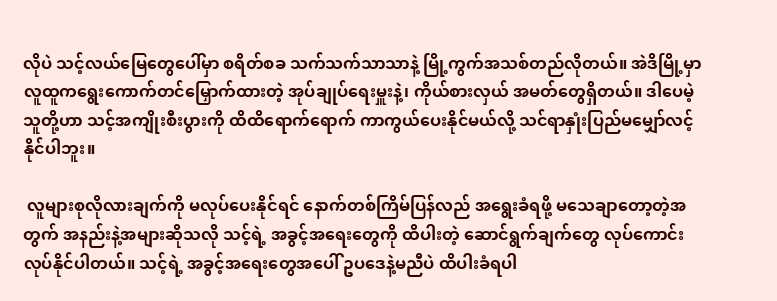လိုပဲ သင့်လယ်မြေတွေပေါ်မှာ စရိတ်စခ သက်သက်သာသာနဲ့ မြို့ကွက်အသစ်တည်လိုတယ်။ အဲဒိမြို့မှာ လူထူကရွေးကောက်တင်မြှောက်ထားတဲ့ အုပ်ချုပ်ရေးမှူးနဲ့၊ ကိုယ်စားလှယ် အမတ်တွေရှိတယ်။ ဒါပေမဲ့ သူတို့ဟာ သင့်အကျိုးစီးပွားကို ထိထိရောက်ရောက် ကာကွယ်ပေးနိုင်မယ်လို့ သင်ရာနှုံးပြည်မမျှော်လင့်နိုင်ပါဘူး။

 လူများစုလိုလားချက်ကို မလုပ်ပေးနိုင်ရင် နောက်တစ်ကြိမ်ပြန်လည် အရွေးခံရဖို့ မသေချာတော့တဲ့အတွက် အနည်းနဲ့အများဆိုသလို သင့်ရဲ့ အခွင့်အရေးတွေကို ထိပါးတဲ့ ဆောင်ရွက်ချက်တွေ လုပ်ကောင်း လုပ်နိုင်ပါတယ်။ သင့်ရဲ့ အခွင့်အရေးတွေအပေါ် ဥပဒေနဲ့မညီပဲ ထိပါးခံရပါ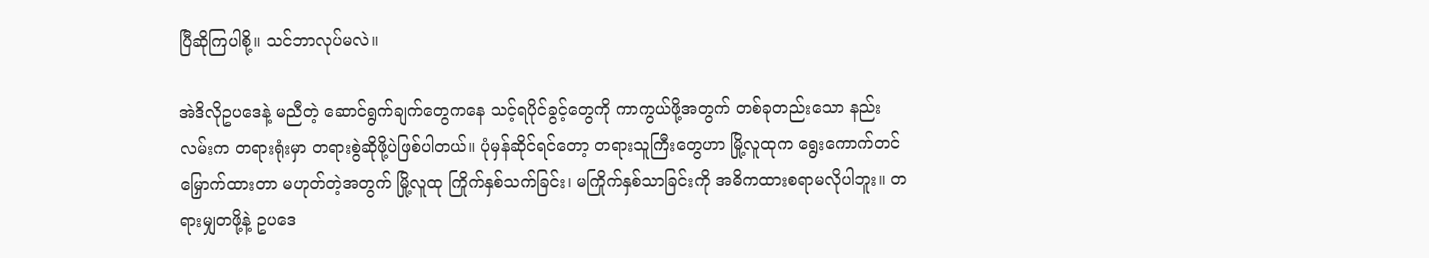ပြီဆိုကြပါစို့။ သင်ဘာလုပ်မလဲ။

အဲဒိလိုဥပဒေနဲ့ မညီတဲ့ ဆောင်ရွက်ချက်တွေကနေ သင့်ရပိုင်ခွင့်တွေကို ကာကွယ်ဖို့အတွက် တစ်ခုတည်းသော နည်းလမ်းက တရားရုံးမှာ တရားစွဲဆိုဖို့ပဲဖြစ်ပါတယ်။ ပုံမှန်ဆိုင်ရင်တော့ တရားသူကြီးတွေဟာ မြို့လူထုက ရွေးကောက်တင်မြှောက်ထားတာ မဟုတ်တဲ့အတွက် မြို့လူထု ကြိုက်နှစ်သက်ခြင်း၊ မကြိုက်နှစ်သာခြင်းကို အဓိကထားစရာမလိုပါဘူး။ တရားမျှတဖို့နဲ့ ဥပဒေ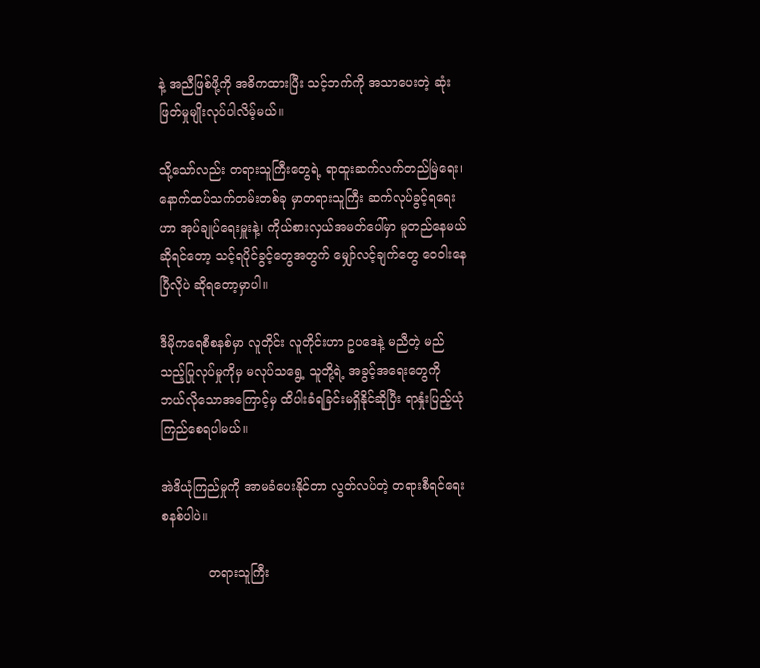နဲ့ အညီဖြစ်ဖို့ကို အဓိကထားပြီး သင့်ဘက်ကို အသာပေးတဲ့ ဆုံးဖြတ်မှုမျိုးလုပ်ပါလိမ့်မယ်။

သို့သော်လည်း တရားသူကြီးတွေရဲ့ ရာထူးဆက်လက်တည်မြဲရေး၊ နောက်ထပ်သက်တမ်းတစ်ခု မှာတရားသူကြီး ဆက်လုပ်ခွင့်ရရေးဟာ အုပ်ချုပ်ရေးမှူးနဲ့၊ ကိုယ်စားလှယ်အမတ်ပေါ်မှာ မူတည်နေမယ်ဆိုရင်တော့ သင့်ရပိုင်ခွင့်တွေအတွက် မျှော်လင့်ချက်တွေ ဝေဝါးနေပြီလိုပဲ ဆိုရတော့မှာပါ။

ဒီမိုကရေစီစနစ်မှာ လူတိုင်း လူတိုင်းဟာ ဥပဒေနဲ့ မညီတဲ့ မည်သည့်ပြုလုပ်မှုကိုမှ မလုပ်သရွေ့ သူတို့ရဲ့ အခွင့်အရေးတွေကို ဘယ်လိုသောအကြောင့်မှ ထိပါးခံရခြင်းမရှိနိုင်ဆိုပြီး ရာနှုံးပြည့်ယုံကြည်စေရပါမယ်။

အဲဒိယုံကြည်မှုကို အာမခံပေးနိုင်တာ လွတ်လပ်တဲ့ တရားစီရင်ရေးစနစ်ပါပဲ။

            တရားသူကြီး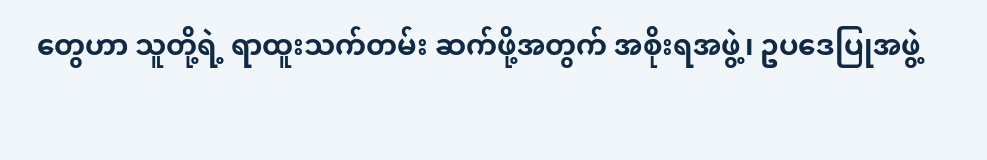တွေဟာ သူတို့ရဲ့ ရာထူးသက်တမ်း ဆက်ဖို့အတွက် အစိုးရအဖွဲ့၊ ဥပဒေပြုအဖွဲ့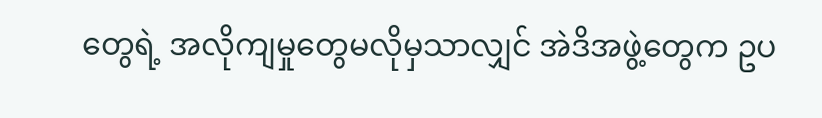တွေရဲ့ အလိုကျမှုတွေမလိုမှသာလျှင် အဲဒိအဖွဲ့တွေက ဥပ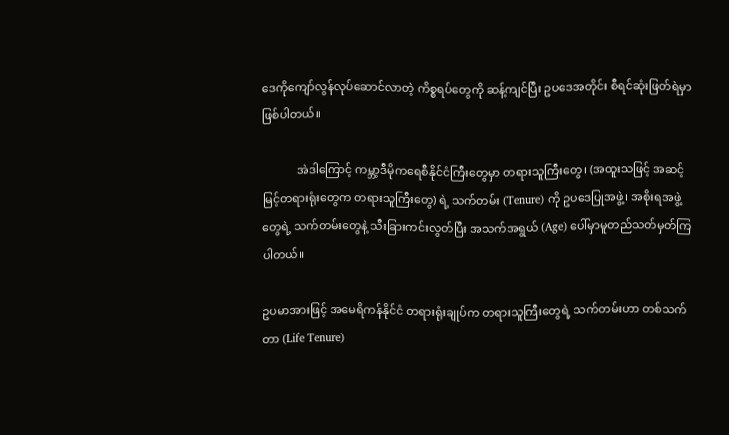ဒေကိုကျော်လွန်လုပ်ဆောင်လာတဲ့ ကိစ္စရပ်တွေကို ဆန့်ကျင်ပြီး ဥပဒေအတိုင်း စီရင်ဆုံးဖြတ်ရဲမှာဖြစ်ပါတယ်။

            အဲဒါကြောင့် ကမ္ဘာ့ဒီမိုကရေစီနိုင်ငံကြီးတွေမှာ တရားသူကြီးတွေ၊ (အထူးသဖြင့် အဆင့်မြင့်တရားရုံးတွေက တရားသူကြီးတွေ) ရဲ့ သက်တမ်း (Tenure) ကို ဥပဒေပြုအဖွဲ့၊ အစိုးရအဖွဲ့တွေရဲ့ သက်တမ်းတွေနဲ့ သီးခြားကင်းလွတ်ပြီး အသက်အရွယ် (Age) ပေါ်မှာမူတည်သတ်မှတ်ကြပါတယ်။

ဥပမာအားဖြင့် အမေရိကန်နိုင်ငံ တရားရုံးချုပ်က တရားသူကြီးတွေရဲ့ သက်တမ်းဟာ တစ်သက်တာ (Life Tenure)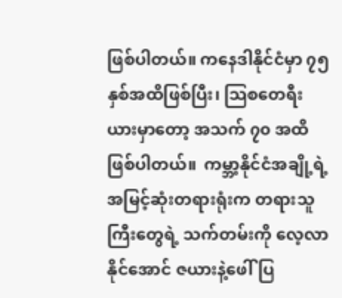ဖြစ်ပါတယ်။ ကနေဒါနိုင်ငံမှာ ၇၅ နှစ်အထိဖြစ်ပြီး၊ သြစတေရီးယားမှာတော့ အသက် ၇၀ အထိဖြစ်ပါတယ်။  ကမ္ဘာ့နိုင်ငံအချို့ရဲ့ အမြင့်ဆုံးတရားရုံးက တရားသူကြီးတွေရဲ့ သက်တမ်းကို လေ့လာနိုင်အောင် ဇယားနဲ့ဖေါ်ပြ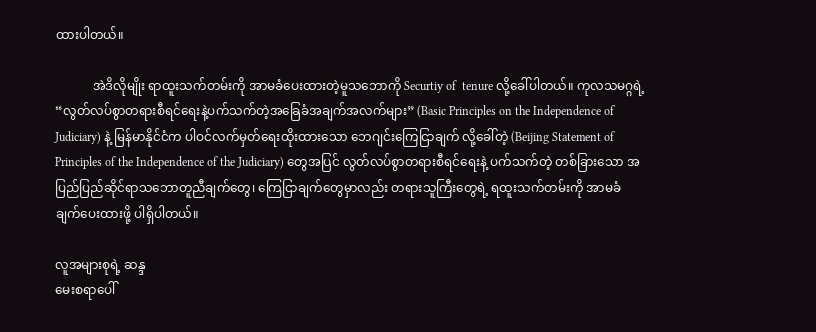ထားပါတယ်။

            အဲဒိလိုမျိုး ရာထူးသက်တမ်းကို အာမခံပေးထားတဲ့မူသဘောကို Securtiy of  tenure လို့ခေါ်ပါတယ်။ ကုလသမဂ္ဂရဲ့ “လွတ်လပ်စွာတရားစီရင်ရေးနဲ့ပက်သက်တဲ့အခြေခံအချက်အလက်များ” (Basic Principles on the Independence of Judiciary) နဲ့ မြန်မာနိုင်ငံက ပါဝင်လက်မှတ်ရေးထိုးထားသော ဘေဂျင်းကြေငြာချက် လို့ခေါ်တဲ့ (Beijing Statement of Principles of the Independence of the Judiciary) တွေအပြင် လွတ်လပ်စွာတရားစီရင်ရေးနဲ့ ပက်သက်တဲ့ တစ်ခြားသော အပြည်ပြည်ဆိုင်ရာသဘောတူညီချက်တွေ၊ ကြေငြာချက်တွေမှာလည်း တရားသူကြီးတွေရဲ့ ရထူးသက်တမ်းကို အာမခံချက်ပေးထားဖို့ ပါရှိပါတယ်။

လူအများစုရဲ့ ဆန္ဒ
မေးစရာပေါ်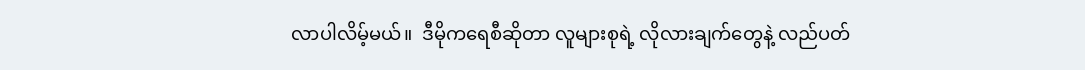လာပါလိမ့်မယ်။  ဒီမိုကရေစီဆိုတာ လူများစုရဲ့ လိုလားချက်တွေနဲ့ လည်ပတ်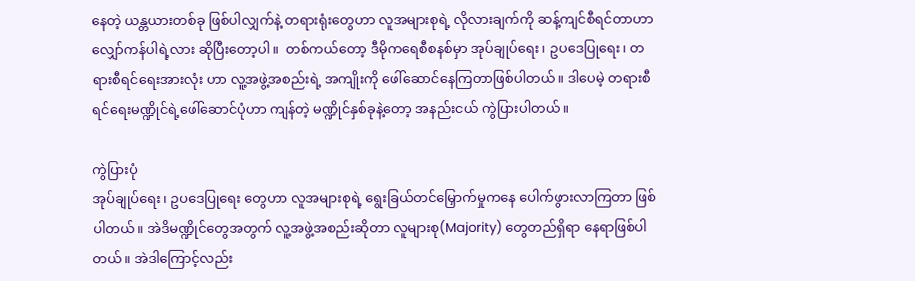နေတဲ့ ယန္တယားတစ်ခု ဖြစ်ပါလျှက်နဲ့ တရားရုံးတွေဟာ လူအများစုရဲ့ လိုလားချက်ကို ဆန့်ကျင်စီရင်တာဟာ လျှော်ကန်ပါရဲ့လား ဆိုပြီးတော့ပါ။  တစ်ကယ်တော့ ဒီမိုကရေစီစနစ်မှာ အုပ်ချုပ်ရေး၊ ဥပဒေပြုရေး၊ တရားစီရင်ရေးအားလုံး ဟာ လူ့အဖွဲ့အစည်းရဲ့ အကျိုးကို ဖေါ်ဆောင်နေကြတာဖြစ်ပါတယ်။ ဒါပေမဲ့ တရားစီရင်ရေးမဏ္ဍိုင်ရဲ့ဖေါ်ဆောင်ပုံဟာ ကျန်တဲ့ မဏ္ဍိုင်နှစ်ခုနဲ့တော့ အနည်းငယ် ကွဲပြားပါတယ်။

ကွဲပြားပုံ
အုပ်ချုပ်ရေး၊ ဥပဒေပြုရေး တွေဟာ လူအများစုရဲ့ ရွေးခြယ်တင်မြှောက်မှုကနေ ပေါက်ဖွားလာကြတာ ဖြစ်ပါတယ်။ အဲဒိမဏ္ဍိုင်တွေအတွက် လူ့အဖွဲ့အစည်းဆိုတာ လူများစု(Majority) တွေတည်ရှိရာ နေရာဖြစ်ပါတယ်။ အဲဒါကြောင့်လည်း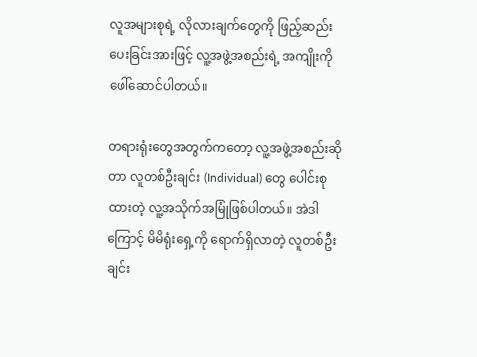လူအများစုရဲ့ လိုလားချက်တွေကို ဖြည့်ဆည်းပေးခြင်းအားဖြင့် လူ့အဖွဲ့အစည်းရဲ့ အကျိုးကို ဖေါ်ဆောင်ပါတယ်။

တရားရုံးတွေအတွက်ကတော့ လူ့အဖွဲ့အစည်းဆိုတာ လူတစ်ဦးချင်း (Individual) တွေ ပေါင်းစုထားတဲ့ လူ့အသိုက်အမြုံဖြစ်ပါတယ်။ အဲဒါကြောင့် မိမိရုံးရှေ့ကို ရောက်ရှိလာတဲ့ လူတစ်ဦးချင်း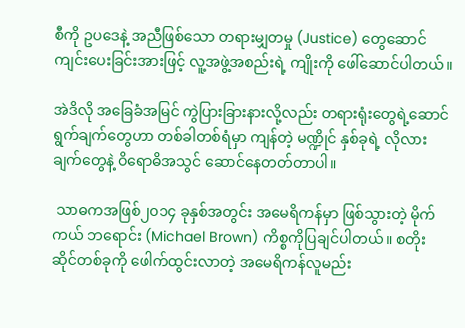စီကို ဥပဒေနဲ့ အညီဖြစ်သော တရားမျှတမှု (Justice) တွေဆောင်ကျင်းပေးခြင်းအားဖြင့် လူ့အဖွဲ့အစည်းရဲ့ ကျိုးကို ဖေါ်ဆောင်ပါတယ်။

အဲဒိလို အခြေခံအမြင် ကွဲပြားခြားနားလို့လည်း တရားရုံးတွေရဲ့ဆောင်ရွက်ချက်တွေဟာ တစ်ခါတစ်ရံမှာ ကျန်တဲ့ မဏ္ဍိုင် နှစ်ခုရဲ့ လိုလားချက်တွေနဲ့ ဝိရောဓိအသွင် ဆောင်နေတတ်တာပါ။

 သာဓကအဖြစ်၂၀၁၄ ခုနှစ်အတွင်း အမေရိကန်မှာ ဖြစ်သွားတဲ့ မိုက်ကယ် ဘရောင်း (Michael Brown) ကိစ္စကိုပြချင်ပါတယ်။ စတိုးဆိုင်တစ်ခုကို ဖေါက်ထွင်းလာတဲ့ အမေရိကန်လူမည်း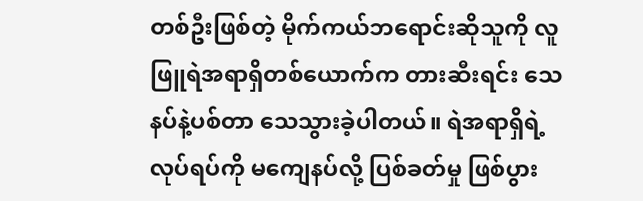တစ်ဦးဖြစ်တဲ့ မိုက်ကယ်ဘရောင်းဆိုသူကို လူဖြူရဲအရာရှိတစ်ယောက်က တားဆီးရင်း သေနပ်နဲ့ပစ်တာ သေသွားခဲ့ပါတယ်။ ရဲအရာရှိရဲ့လုပ်ရပ်ကို မကျေနပ်လို့ ပြစ်ခတ်မှု ဖြစ်ပွား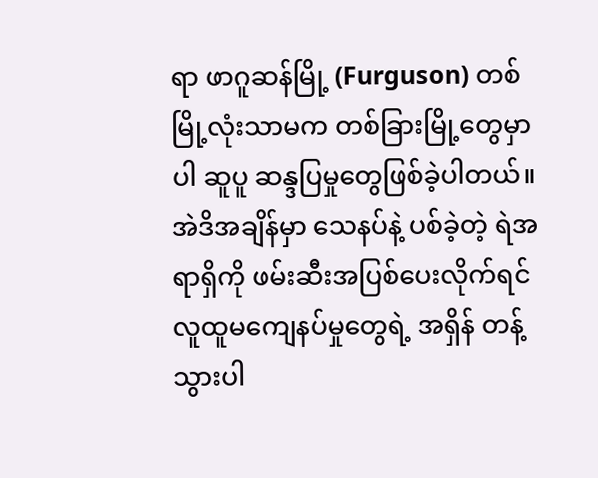ရာ ဖာဂူဆန်မြို့ (Furguson) တစ်မြို့လုံးသာမက တစ်ခြားမြို့တွေမှာပါ ဆူပူ ဆန္ဒပြမှုတွေဖြစ်ခဲ့ပါတယ်။
အဲဒိအချိန်မှာ သေနပ်နဲ့ ပစ်ခဲ့တဲ့ ရဲအရာရှိကို ဖမ်းဆီးအပြစ်ပေးလိုက်ရင် လူထူမကျေနပ်မှုတွေရဲ့ အရှိန် တန့်သွားပါ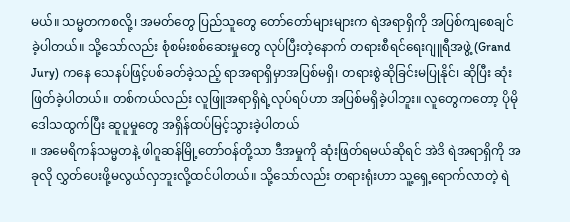မယ်။ သမ္မတကစလို့၊ အမတ်တွေ ပြည်သူတွေ တော်တော်များများက ရဲအရာရှိကို အပြစ်ကျစေချင်ခဲ့ပါတယ်။ သို့သော်လည်း စုံစမ်းစစ်ဆေးမှုတွေ လုပ်ပြီးတဲ့နောက် တရားစီရင်ရေးဂျူရီအဖွဲ့ (Grand Jury) ကနေ သေနပ်ဖြင့်ပစ်ခတ်ခဲ့သည့် ရာအရာရှိမှာအပြစ်မရှိ၊ တရားစွဲဆိုခြင်းမပြုနိုင်၊ ဆိုပြီး ဆုံးဖြတ်ခဲ့ပါတယ်။ တစ်ကယ်လည်း လူဖြူအရာရှိရဲ့လုပ်ရပ်ဟာ အပြစ်မရှိခဲ့ပါဘူး။ လူတွေကတော့ ပိုမိုဒေါသထွက်ပြီး ဆူပူမှုတွေ အရှိန်ထပ်မြင့်သွားခဲ့ပါတယ်
။ အမေရိကန်သမ္မတနဲ့ ဖါဂူဆန်မြို့တော်ဝန်တို့သာ ဒီအမှုကို ဆုံးဖြတ်ရမယ်ဆိုရင် အဲဒိ ရဲအရာရှိကို အခုလို လွှတ်ပေးဖို့မလွယ်လှဘူးလို့ထင်ပါတယ်။ သို့သော်လည်း တရားရုံးဟာ သူ့ရှေ့ရောက်လာတဲ့ ရဲ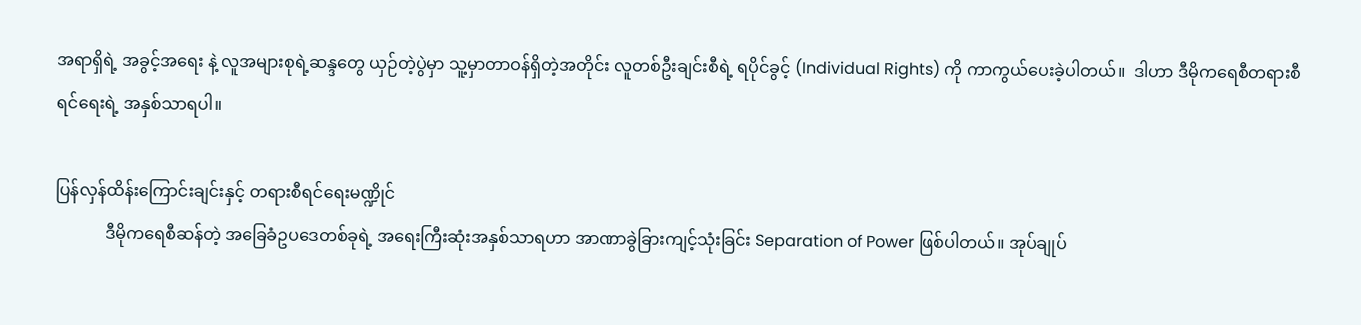အရာရှိရဲ့ အခွင့်အရေး နဲ့ လူအများစုရဲ့ဆန္ဒတွေ ယှဉ်တဲ့ပွဲမှာ သူ့မှာတာဝန်ရှိတဲ့အတိုင်း လူတစ်ဦးချင်းစီရဲ့ ရပိုင်ခွင့် (Individual Rights) ကို ကာကွယ်ပေးခဲ့ပါတယ်။  ဒါဟာ ဒီမိုကရေစီတရားစီရင်ရေးရဲ့ အနှစ်သာရပါ။

ပြန်လှန်ထိန်းကြောင်းချင်းနှင့် တရားစီရင်ရေးမဏ္ဍိုင်
            ဒီမိုကရေစီဆန်တဲ့ အခြေခံဥပဒေတစ်ခုရဲ့ အရေးကြီးဆုံးအနှစ်သာရဟာ အာဏာခွဲခြားကျင့်သုံးခြင်း Separation of Power ဖြစ်ပါတယ်။ အုပ်ချုပ်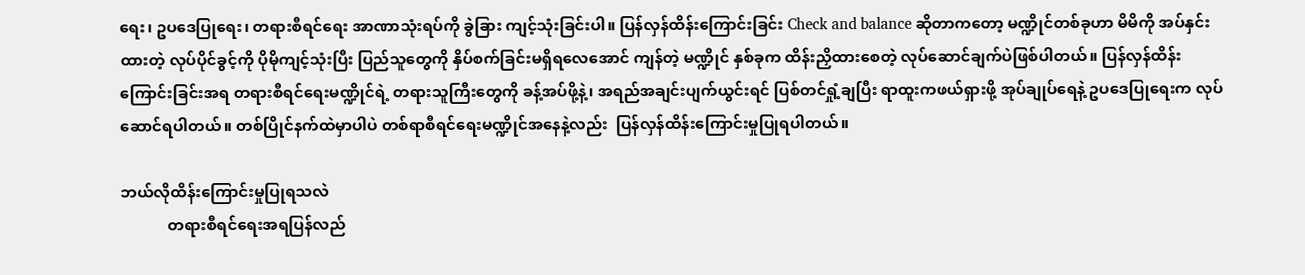ရေး၊ ဥပဒေပြုရေး၊ တရားစီရင်ရေး အာဏာသုံးရပ်ကို ခွဲခြား ကျင့်သုံးခြင်းပါ။ ပြန်လှန်ထိန်းကြောင်းခြင်း Check and balance ဆိုတာကတော့ မဏ္ဍိုင်တစ်ခုဟာ မိမိကို အပ်နှင်းထားတဲ့ လုပ်ပိုင်ခွင့်ကို ပိုမိုကျင့်သုံးပြီး ပြည်သူတွေကို နှိပ်စက်ခြင်းမရှိရလေအောင် ကျန်တဲ့ မဏ္ဍိုင် နှစ်ခုက ထိန်းညှိထားစေတဲ့ လုပ်ဆောင်ချက်ပဲဖြစ်ပါတယ်။ ပြန်လှန်ထိန်းကြောင်းခြင်းအရ တရားစီရင်ရေးမဏ္ဍိုင်ရဲ့ တရားသူကြီးတွေကို ခန့်အပ်ဖို့နဲ့၊ အရည်အချင်းပျက်ယွင်းရင် ပြစ်တင်ရှုံ့ချပြီး ရာထူးကဖယ်ရှားဖို့ အုပ်ချုပ်ရေနဲ့ ဥပဒေပြုရေးက လုပ်ဆောင်ရပါတယ်။ တစ်ပြိုင်နက်ထဲမှာပါပဲ တစ်ရာစီရင်ရေးမဏ္ဍိုင်အနေနဲ့လည်း  ပြန်လှန်ထိန်းကြောင်းမှုပြုရပါတယ်။

ဘယ်လိုထိန်းကြောင်းမှုပြုရသလဲ
            တရားစီရင်ရေးအရပြန်လည်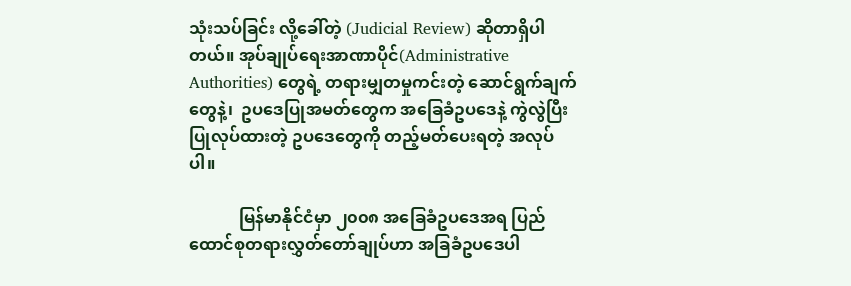သုံးသပ်ခြင်း လို့ခေါ်တဲ့ (Judicial Review) ဆိုတာရှိပါတယ်။ အုပ်ချုပ်ရေးအာဏာပိုင်(Administrative Authorities) တွေရဲ့ တရားမျှတမှုကင်းတဲ့ ဆောင်ရွက်ချက်တွေနဲ့၊  ဥပဒေပြုအမတ်တွေက အခြေခံဥပဒေနဲ့ ကွဲလွဲပြီးပြုလုပ်ထားတဲ့ ဥပဒေတွေကို တည့်မတ်ပေးရတဲ့ အလုပ်ပါ။

            မြန်မာနိုင်ငံမှာ ၂၀၀၈ အခြေခံဥပဒေအရ ပြည်ထောင်စုတရားလွှတ်တော်ချုပ်ဟာ အခြခံဥပဒေပါ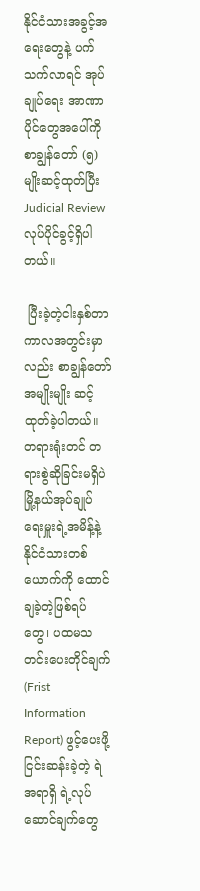နိုင်ငံသားအခွင့်အရေးတွေနဲ့ ပက်သက်လာရင် အုပ်ချုပ်ရေး အာဏာပိုင်တွေအပေါ်ကို စာချွန်တော် (၅) မျိုးဆင့်ထုတ်ပြီး  Judicial Review လုပ်ပိုင်ခွင့်ရှိပါတယ်။

 ပြီးခဲ့တဲ့ငါးနှစ်တာ ကာလအတွင်းမှာလည်း စာချွန်တော်အမျိုးမျိုး ဆင့်ထုတ်ခဲ့ပါတယ်။ တရားရုံးတင် တရားစွဲဆိုခြင်းမရှိပဲ  မြို့နယ်အုပ်ချုပ်ရေးမှူးရဲ့အမိန့်နဲ့  နိုင်ငံသားတစ်ယောက်ကို ထောင်ချခဲ့တဲ့ဖြစ်ရပ်တွေ၊ ပထမသတင်းပေးတိုင်ချက် (Frist Information Report) ဖွင့်ပေးဖို့ ငြင်းဆန်းခဲ့တဲ့ ရဲအရာရှိ ရဲ့လုပ်ဆောင်ချက်တွေ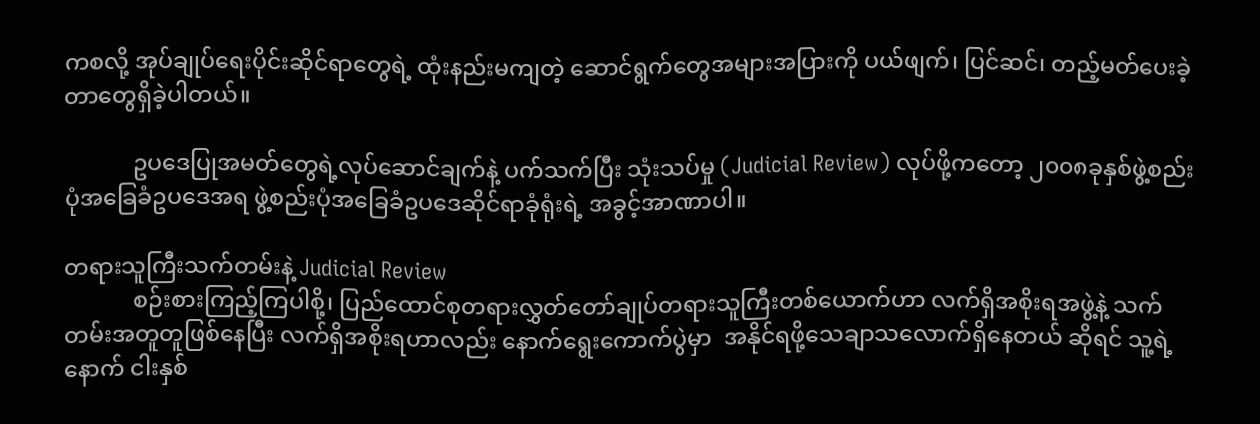ကစလို့ အုပ်ချုပ်ရေးပိုင်းဆိုင်ရာတွေရဲ့ ထုံးနည်းမကျတဲ့ ဆောင်ရွက်တွေအများအပြားကို ပယ်ဖျက်၊ ပြင်ဆင်၊ တည့်မတ်ပေးခဲ့တာတွေရှိခဲ့ပါတယ်။

            ဥပဒေပြုအမတ်တွေရဲ့လုပ်ဆောင်ချက်နဲ့ ပက်သက်ပြီး သုံးသပ်မှု (Judicial Review) လုပ်ဖို့ကတော့ ၂၀၀၈ခုနှစ်ဖွဲ့စည်းပုံအခြေခံဥပဒေအရ ဖွဲ့စည်းပုံအခြေခံဥပဒေဆိုင်ရာခုံရုံးရဲ့ အခွင့်အာဏာပါ။

တရားသူကြီးသက်တမ်းနဲ့ Judicial Review
            စဉ်းစားကြည့်ကြပါစို့၊ ပြည်ထောင်စုတရားလွှတ်တော်ချုပ်တရားသူကြီးတစ်ယောက်ဟာ လက်ရှိအစိုးရအဖွဲ့နဲ့ သက်တမ်းအတူတူဖြစ်နေပြီး လက်ရှိအစိုးရဟာလည်း နောက်ရွေးကောက်ပွဲမှာ  အနိုင်ရဖို့သေချာသလောက်ရှိနေတယ် ဆိုရင် သူ့ရဲ့ နောက် ငါးနှစ်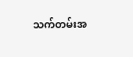သက်တမ်းအ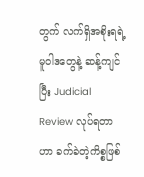တွက် လက်ရှိအစိုးရရဲ့ မူဝါဒတွေနဲ့ ဆန့်ကျင်ပြီး Judicial Review လုပ်ရတာဟာ ခက်ခဲတဲ့ကိစ္စဖြစ်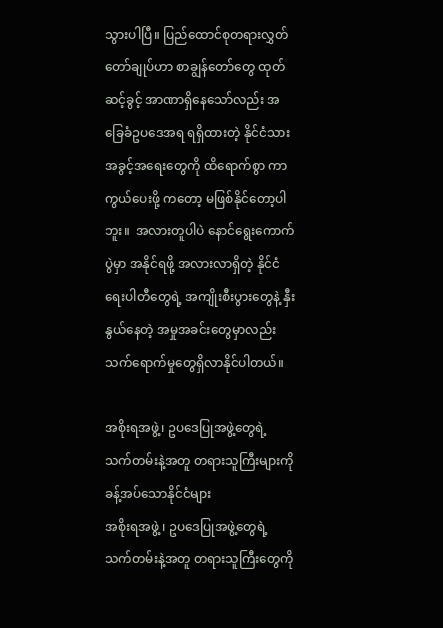သွားပါပြီ။ ပြည်ထောင်စုတရားလွှတ်တော်ချုပ်ဟာ စာချွန်တော်တွေ ထုတ်ဆင့်ခွင့် အာဏာရှိနေသော်လည်း အခြေခံဥပဒေအရ ရရှိထားတဲ့ နိုင်ငံသားအခွင့်အရေးတွေကို ထိရောက်စွာ ကာကွယ်ပေးဖို့ ကတော့ မဖြစ်နိုင်တော့ပါဘူး။  အလားတူပါပဲ နောင်ရွေးကောက်ပွဲမှာ အနိုင်ရဖို့ အလားလာရှိတဲ့ နိုင်ငံရေးပါတီတွေရဲ့ အကျိုးစီးပွားတွေနဲ့ နှီးနွယ်နေတဲ့ အမှုအခင်းတွေမှာလည်း သက်ရောက်မှုတွေရှိလာနိုင်ပါတယ်။

အစိုးရအဖွဲ့၊ ဥပဒေပြုအဖွဲ့တွေရဲ့ သက်တမ်းနဲ့အတူ တရားသူကြီးများကို ခန့်အပ်သောနိုင်ငံများ
အစိုးရအဖွဲ့ ၊ ဥပဒေပြုအဖွဲ့တွေရဲ့ သက်တမ်းနဲ့အတူ တရားသူကြီးတွေကို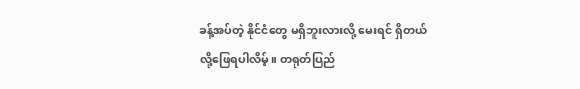ခန့်အပ်တဲ့ နိုင်ငံတွေ မရှိဘူးလားလို့ မေးရင် ရှိတယ်လို့ဖြေရပါလိမ့်။ တရုတ်ပြည်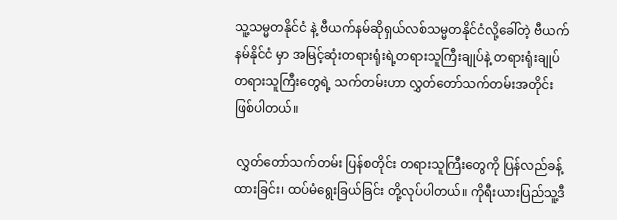သူ့သမ္မတနိုင်ငံ နဲ့ ဗီယက်နမ်ဆိုရှယ်လစ်သမ္မတနိုင်ငံလို့ခေါ်တဲ့ ဗီယက်နမ်နိုင်ငံ မှာ အမြင့်ဆုံးတရားရုံးရဲ့တရားသူကြီးချုပ်နဲ့ တရားရုံးချုပ်တရားသူကြီးတွေရဲ့ သက်တမ်းဟာ လွှတ်တော်သက်တမ်းအတိုင်း ဖြစ်ပါတယ်။

 လွှတ်တော်သက်တမ်း ပြန်စတိုင်း တရားသူကြီးတွေကို ပြန်လည်ခန့်ထားခြင်း၊ ထပ်မံရွေးခြယ်ခြင်း တို့လုပ်ပါတယ်။ ကိုရီးယားပြည်သူ့ဒီ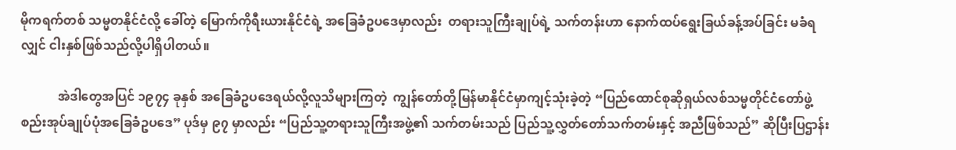မိုကရက်တစ် သမ္မတနိုင်ငံလို့ ခေါ်တဲ့ မြောက်ကိုရီးယားနိုင်ငံရဲ့ အခြေခံဥပဒေမှာလည်း  တရားသူကြီးချုပ်ရဲ့ သက်တန်းဟာ နောက်ထပ်ရွေးခြယ်ခန့်အပ်ခြင်း မခံရလျှင် ငါးနှစ်ဖြစ်သည်လို့ပါရှိပါတယ်။

            အဲဒါတွေအပြင် ၁၉၇၄ ခုနှစ် အခြေခံဥပဒေရယ်လို့လူသိများကြတဲ့  ကျွန်တော်တို့မြန်မာနိုင်ငံမှာကျင့်သုံးခဲ့တဲ့ “ပြည်ထောင်စုဆိုရှယ်လစ်သမ္မတိုင်ငံတော်ဖွဲ့စည်းအုပ်ချုပ်ပုံအခြေခံဥပဒေ” ပုဒ်မှ ၉၇ မှာလည်း “ပြည်သူ့တရားသူကြီးအဖွဲ့၏ သက်တမ်းသည် ပြည်သူ့လွှတ်တော်သက်တမ်းနှင့် အညီဖြစ်သည်” ဆိုပြီးပြဌာန်း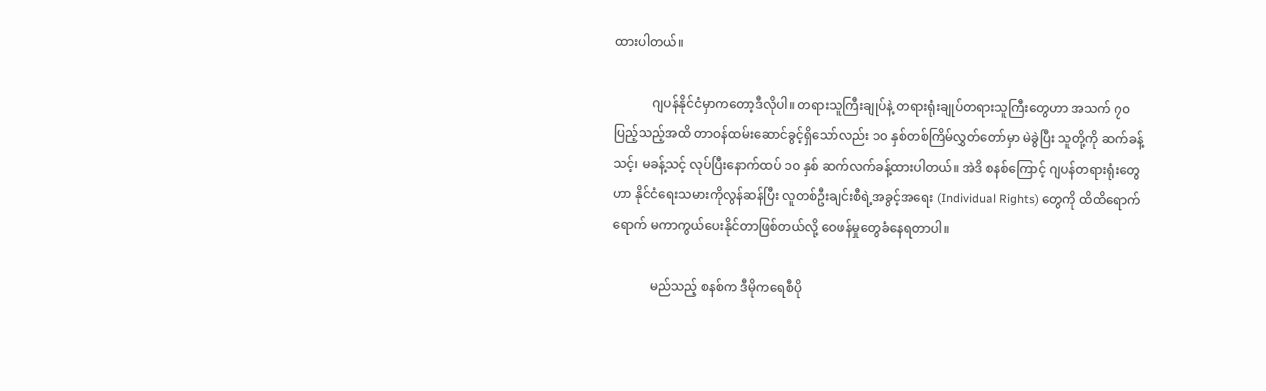ထားပါတယ်။

            ဂျပန်နိုင်ငံမှာကတော့ဒီလိုပါ။ တရားသူကြီးချုပ်နဲ့ တရားရုံးချုပ်တရားသူကြီးတွေဟာ အသက် ၇၀ ပြည့်သည့်အထိ တာဝန်ထမ်းဆောင်ခွင့်ရှိသော်လည်း ၁၀ နှစ်တစ်ကြိမ်လွှတ်တော်မှာ မဲခွဲပြီး သူတို့ကို ဆက်ခန့်သင့်၊ မခန့်သင့် လုပ်ပြီးနောက်ထပ် ၁၀ နှစ် ဆက်လက်ခန့်ထားပါတယ်။ အဲဒိ စနစ်ကြောင့် ဂျပန်တရားရုံးတွေဟာ နိုင်ငံရေးသမားကိုလွန်ဆန်ပြီး လူတစ်ဦးချင်းစီရဲ့အခွင့်အရေး (Individual Rights) တွေကို ထိထိရောက်ရောက် မကာကွယ်ပေးနိုင်တာဖြစ်တယ်လို့ ဝေဖန်မှုတွေခံနေရတာပါ။

            မည်သည့် စနစ်က ဒီမိုကရေစီပို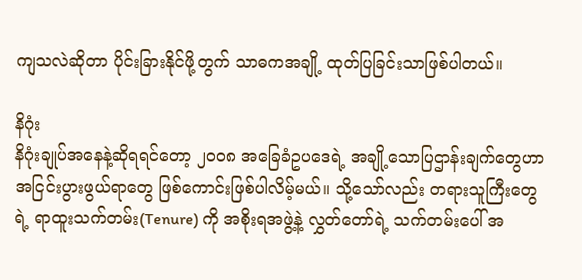ကျသလဲဆိုတာ ပိုင်းခြားနိုင်ဖို့တွက် သာဓကအချို့ ထုတ်ပြခြင်းသာဖြစ်ပါတယ်။

နိဂုံး
နိဂုံးချုပ်အနေနဲ့ဆိုရရင်တော့ ၂၀၀၈ အခြေခံဥပဒေရဲ့ အချို့သောပြဌာန်းချက်တွေဟာ အငြင်းပွားဖွယ်ရာတွေ ဖြစ်ကောင်းဖြစ်ပါလိမ့်မယ်။ သို့သော်လည်း တရားသူကြီးတွေရဲ့ ရာထူးသက်တမ်း(Tenure) ကို အစိုးရအဖွဲ့နဲ့ လွှတ်တော်ရဲ့ သက်တမ်းပေါ် အ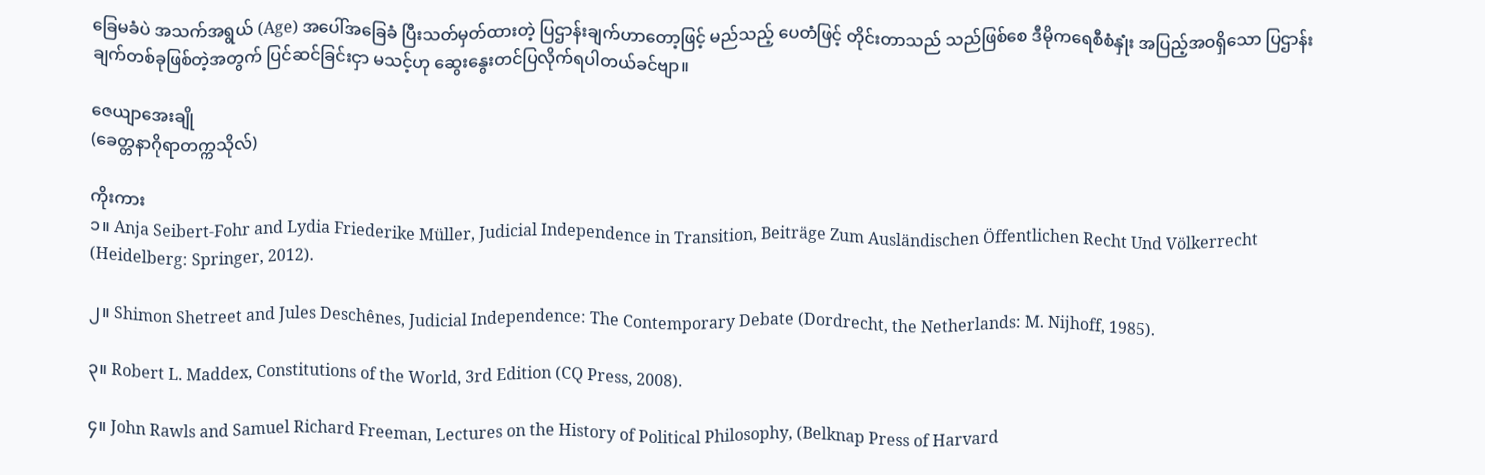ခြေမခံပဲ အသက်အရွယ် (Age) အပေါ်အခြေခံ ပြီးသတ်မှတ်ထားတဲ့ ပြဌာန်းချက်ဟာတော့ဖြင့် မည်သည့် ပေတံဖြင့် တိုင်းတာသည် သည်ဖြစ်စေ ဒီမိုကရေစီစံနှုံး အပြည့်အဝရှိသော ပြဌာန်းချက်တစ်ခုဖြစ်တဲ့အတွက် ပြင်ဆင်ခြင်းငှာ မသင့်ဟု ဆွေးနွေးတင်ပြလိုက်ရပါတယ်ခင်ဗျာ။

ဇေယျာအေးချို
(ခေတ္တနာဂိုရာတက္ကသိုလ်)

ကိုးကား
၁။ Anja Seibert-Fohr and Lydia Friederike Müller, Judicial Independence in Transition, Beiträge Zum Ausländischen Öffentlichen Recht Und Völkerrecht (Heidelberg: Springer, 2012).

၂။ Shimon Shetreet and Jules Deschênes, Judicial Independence: The Contemporary Debate (Dordrecht, the Netherlands: M. Nijhoff, 1985).

၃။ Robert L. Maddex, Constitutions of the World, 3rd Edition (CQ Press, 2008).

၄။ John Rawls and Samuel Richard Freeman, Lectures on the History of Political Philosophy, (Belknap Press of Harvard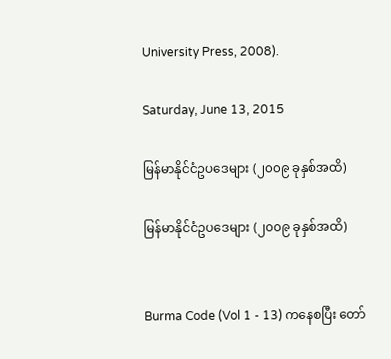University Press, 2008).

Saturday, June 13, 2015

မြန်မာနိုင်ငံဥပဒေများ (၂၀၀၉ ခုနှစ်အထိ)

မြန်မာနိုင်ငံဥပဒေများ (၂၀၀၉ ခုနှစ်အထိ)


Burma Code (Vol 1 - 13) ကနေစပြီး တော်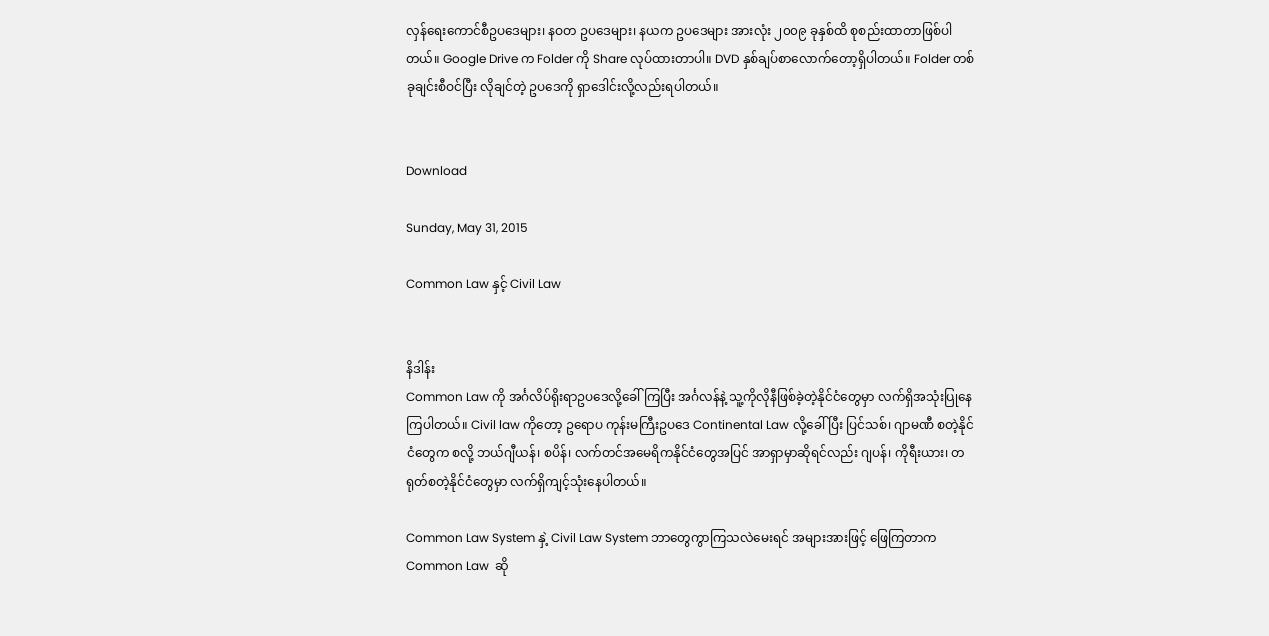လှန်ရေးကောင်စီဥပဒေများ၊ နဝတ ဥပဒေများ၊ နယက ဥပဒေများ အားလုံး ၂၀၀၉ ခုနှစ်ထိ စုစည်းထာတာဖြစ်ပါတယ်။ Google Drive က Folder ကို Share လုပ်ထားတာပါ။ DVD နှစ်ချပ်စာလောက်တော့ရှိပါတယ်။ Folder တစ်ခုချင်းစီဝင်ပြီး လိုချင်တဲ့ ဥပဒေကို ရှာဒေါင်းလို့လည်းရပါတယ်။


Download

Sunday, May 31, 2015

Common Law နှင့် Civil Law


နိဒါန်း
Common Law ကို အင်္ဂလိပ်ရိုးရာဥပဒေလို့ခေါ်ကြပြီး အင်္ဂလန်နဲ့ သူ့ကိုလိုနီဖြစ်ခဲ့တဲ့နိုင်ငံတွေမှာ လက်ရှိအသုံးပြုနေကြပါတယ်။ Civil law ကိုတော့ ဥရောပ ကုန်းမကြီးဥပဒေ Continental Law လို့ခေါ်ပြီး ပြင်သစ်၊ ဂျာမဏီ စတဲ့နိုင်ငံတွေက စလို့ ဘယ်ဂျီယန်၊ စပိန်၊ လက်တင်အမေရိကနိုင်ငံတွေအပြင် အာရှာမှာဆိုရင်လည်း ဂျပန်၊ ကိုရီးယား၊ တရုတ်စတဲ့နိုင်ငံတွေမှာ လက်ရှိကျင့်သုံးနေပါတယ်။

Common Law System နှဲ့ Civil Law System ဘာတွေကွာကြသလဲမေးရင် အများအားဖြင့် ဖြေကြတာက Common Law  ဆို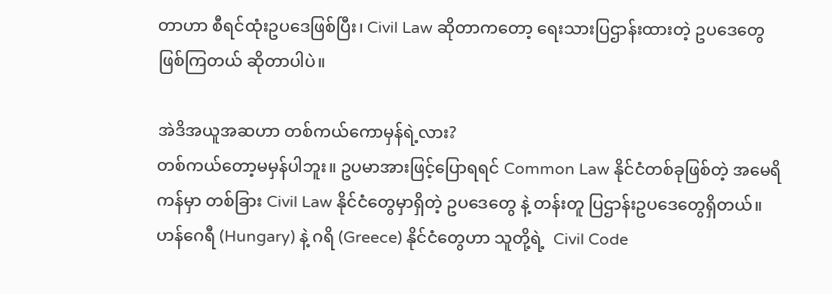တာဟာ စီရင်ထုံးဥပဒေဖြစ်ပြီး၊ Civil Law ဆိုတာကတော့ ရေးသားပြဌာန်းထားတဲ့ ဥပဒေတွေ ဖြစ်ကြတယ် ဆိုတာပါပဲ။

အဲဒိအယူအဆဟာ တစ်ကယ်ကောမှန်ရဲ့လား?
တစ်ကယ်တော့မမှန်ပါဘူး။ ဥပမာအားဖြင့်ပြောရရင် Common Law နိုင်ငံတစ်ခုဖြစ်တဲ့ အမေရိကန်မှာ တစ်ခြား Civil Law နိုင်ငံတွေမှာရှိတဲ့ ဥပဒေတွေ နဲ့ တန်းတူ ပြဌာန်းဥပဒေတွေရှိတယ်။ ဟန်ဂေရီ (Hungary) နဲ့ ဂရိ (Greece) နိုင်ငံတွေဟာ သူတို့ရဲ့  Civil Code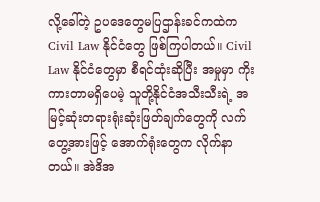လို့ခေါ်တဲ့ ဥပဒေတွေမပြဌာန်းခင်ကထဲက Civil Law နိုင်ငံတွေ ဖြစ်ကြပါတယ်။ Civil Law နိုင်ငံတွေမှာ စီရင်ထုံးဆိုပြီး အမှုမှာ ကိုးကားတာမရှိပေမဲ့ သူတို့နိုင်ငံအသီးသီးရဲ့ အမြင့်ဆုံးတရားရုံးဆုံးဖြတ်ချက်တွေကို လက်တွေ့အားဖြင့် အောက်ရုံးတွေက လိုက်နာတယ်။ အဲဒိအ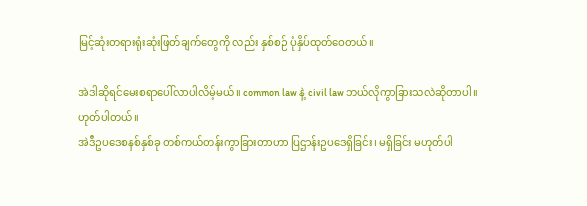မြင့်ဆုံးတရားရုံးဆုံးဖြတ်ချက်တွေကို လည်း နှစ်စဉ် ပုံနှိပ်ထုတ်ဝေတယ်။

အဲဒါဆိုရင်မေးစရာပေါ်လာပါလိမ့်မယ်။ common law နဲ့ civil law ဘယ်လိုကွာခြားသလဲဆိုတာပါ။
ဟုတ်ပါတယ်။
အဲဒီဥပဒေစနစ်နှစ်ခု တစ်ကယ်တန်းကွာခြားတာဟာ ပြဌာန်းဥပဒေရှိခြင်း၊ မရှိခြင်း မဟုတ်ပါ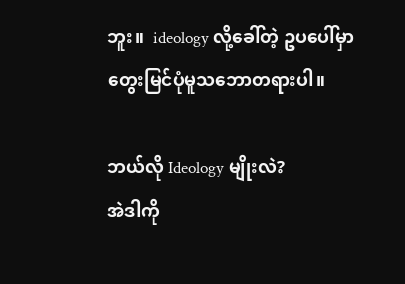ဘူး။  ideology လို့ခေါ်တဲ့ ဥပပေါ်မှာ တွေးမြင်ပုံမူသဘောတရားပါ။

ဘယ်လို Ideology မျိုးလဲ?
အဲဒါကို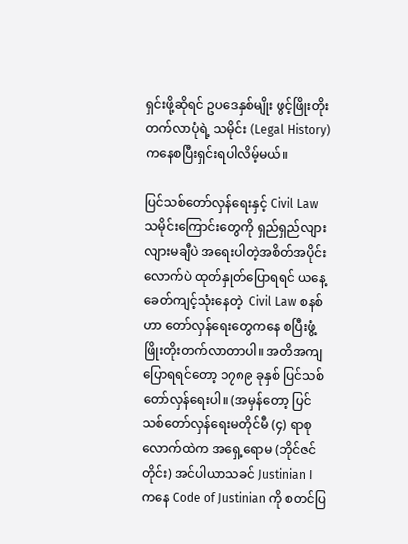ရှင်းဖို့ဆိုရင် ဥပဒေနှစ်မျိုး ဖွင့်ဖြိုးတိုးတက်လာပုံရဲ့ သမိုင်း (Legal History) ကနေစပြီးရှင်းရပါလိမ့်မယ်။

ပြင်သစ်တော်လှန်ရေးနှင့် Civil Law
သမိုင်းကြောင်းတွေကို ရှည်ရှည်လျားလျားမချီပဲ အရေးပါတဲ့အစိတ်အပိုင်းလောက်ပဲ ထုတ်နှုတ်ပြောရရင် ယနေ့ခေတ်ကျင့်သုံးနေတဲ့  Civil Law စနစ်ဟာ တော်လှန်ရေးတွေကနေ စပြီးဖွံ့ဖြိုးတိုးတက်လာတာပါ။ အတိအကျပြောရရင်တော့ ၁၇၈၉ ခုနှစ် ပြင်သစ်တော်လှန်ရေးပါ။ (အမှန်တော့ ပြင်သစ်တော်လှန်ရေးမတိုင်မီ (၄) ရာစုလောက်ထဲက အရှေ့ရောမ (ဘိုင်ဇင်တိုင်း) အင်ပါယာသခင် Justinian I ကနေ Code of Justinian ကို စတင်ပြ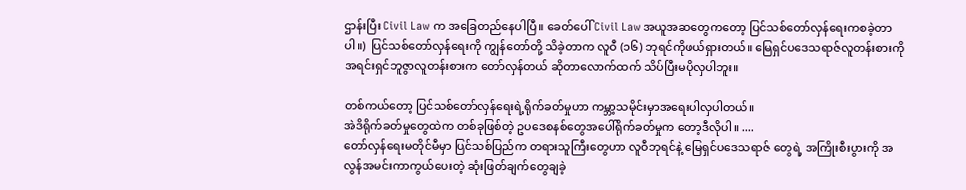ဌာန်းပြီး Civil Law က အခြေတည်နေပါပြီ။ ခေတ်ပေါ် Civil Law အယူအဆတွေကတော့ ပြင်သစ်တော်လှန်ရေးကစခဲ့တာပါ။)  ပြင်သစ်တော်လှန်ရေးကို ကျွန်တော်တို့ သိခဲ့တာက လူဝီ (၁၆) ဘုရင်ကိုဖယ်ရှားတယ်။ မြေရှင်ပဒေသရာဇ်လူတန်းစားကို အရင်းရှင်ဘူဇွာလူတန်းစားက တော်လှန်တယ် ဆိုတာလောက်ထက် သိပ်ပြီးမပိုလှပါဘူး။

တစ်ကယ်တော့ ပြင်သစ်တော်လှန်ရေးရဲ့ရိုက်ခတ်မှုဟာ ကမ္ဘာ့သမိုင်းမှာအရေးပါလှပါတယ်။
အဲဒိရိုက်ခတ်မှုတွေထဲက တစ်ခုဖြစ်တဲ့ ဥပဒေစနစ်တွေအပေါ်ရိုက်ခတ်မှုက တော့ဒီလိုပါ။ ....
တော်လှန်ရေးမတိုင်မီမှာ ပြင်သစ်ပြည်က တရားသူကြီးတွေဟာ လူဝီဘုရင်နဲ့ မြေရှင်ပဒေသရာဇ် တွေရဲ့ အကြိုးစီးပွားကို အလွန်အမင်းကာကွယ်ပေးတဲ့ ဆုံးဖြတ်ချက်တွေချခဲ့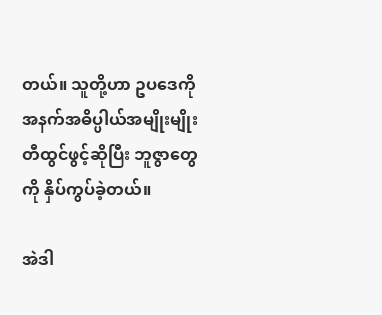တယ်။ သူတို့ဟာ ဥပဒေကို အနက်အဓိပ္ပါယ်အမျိုးမျိုး တီထွင်ဖွင့်ဆိုပြီး ဘူဇွာတွေကို နှိပ်ကွပ်ခဲ့တယ်။

အဲဒါ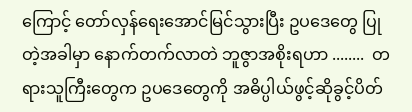ကြောင့် တော်လှန်ရေးအောင်မြင်သွားပြီး ဥပဒေတွေ ပြုတဲ့အခါမှာ နောက်တက်လာတဲ ဘူဇွာအစိုးရဟာ ........  တရားသူကြီးတွေက ဥပဒေတွေကို အဓိပ္ပါယ်ဖွင့်ဆိုခွင့်ပိတ်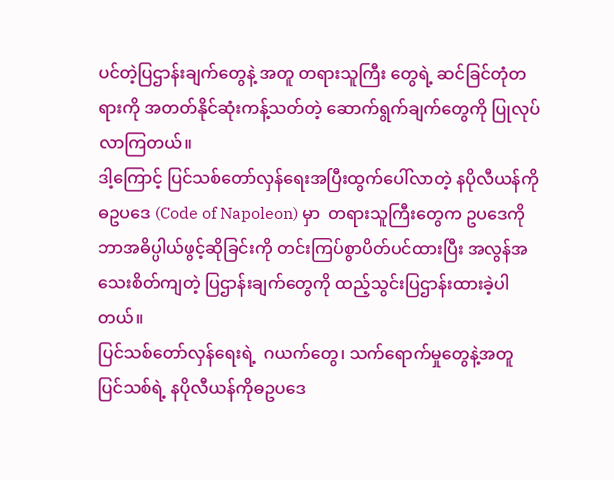ပင်တဲ့ပြဌာန်းချက်တွေနဲ့ အတူ တရားသူကြီး တွေရဲ့ ဆင်ခြင်တုံတရားကို အတတ်နိုင်ဆုံးကန့်သတ်တဲ့ ဆောက်ရွက်ချက်တွေကို ပြုလုပ်လာကြတယ်။
ဒါ့ကြောင့် ပြင်သစ်တော်လှန်ရေးအပြီးထွက်ပေါ်လာတဲ့ နပိုလီယန်ကိုဓဥပဒေ (Code of Napoleon) မှာ  တရားသူကြီးတွေက ဥပဒေကို ဘာအဓိပ္ပါယ်ဖွင့်ဆိုခြင်းကို တင်းကြပ်စွာပိတ်ပင်ထားပြီး အလွန်အသေးစိတ်ကျတဲ့ ပြဌာန်းချက်တွေကို ထည့်သွင်းပြဌာန်းထားခဲ့ပါတယ်။
ပြင်သစ်တော်လှန်ရေးရဲ့  ဂယက်တွေ၊ သက်ရောက်မှုတွေနဲ့အတူ  ပြင်သစ်ရဲ့ နပိုလီယန်ကိုဓဥပဒေ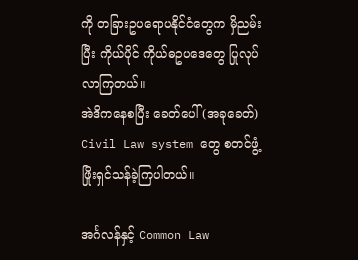ကို တခြားဥပရောပနိုင်ငံတွေက မှိညမ်းပြီး ကိုယ်ပိုင် ကိုယ်ဓဥပဒေတွေ ပြုလုပ်လာကြတယ်။
အဲဒိကနေစပြီး ခေတ်ပေါ် (အခုခေတ်) Civil Law system တွေ စတင်ဖွံ့ဖြိုးရှင်သန်ခဲ့ကြပါတယ်။

အင်္ဂလန်နှင့် Common Law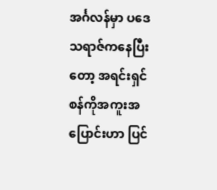အင်္ဂလန်မှာ ပဒေသရာဇ်ကနေပြီးတော့ အရင်းရှင်စန်ကိုအကူးအပြောင်းဟာ ပြင်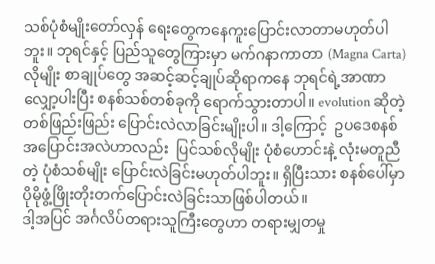သစ်ပုံစံမျိုးတော်လှန် ရေးတွေကနေကူးပြောင်းလာတာမဟုတ်ပါဘူး။ ဘုရင်နှင့် ပြည်သူတွေကြားမှာ မက်ဂနာကာတာ (Magna Carta) လိုမျိုး စာချုပ်တွေ အဆင့်ဆင့်ချုပ်ဆိုရာကနေ ဘုရင်ရဲ့အာဏာလျှော့ပါးပြီး စနစ်သစ်တစ်ခုကို ရောက်သွားတာပါ။ evolution ဆိုတဲ့ တစ်ဖြည်းဖြည်း ပြောင်းလဲလာခြင်းမျိုးပါ။ ဒါ့ကြောင့်  ဥပဒေစနစ်အပြောင်းအလဲဟာလည်း  ပြင်သစ်လိုမျိုး ပုံစံဟောင်းနဲ့ လုံးမတူညီတဲ့ ပုံစံသစ်မျိုး ပြောင်းလဲခြင်းမဟုတ်ပါဘူး။ ရှိပြီးသား စနစ်ပေါ်မှာ ပိုမိုဖွံ့ဖြိုးတိုးတက်ပြောင်းလဲခြင်းသာဖြစ်ပါတယ်။
ဒါ့အပြင် အင်္ဂလိပ်တရားသူကြီးတွေဟာ တရားမျှတမှု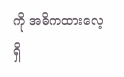ကို အဓိကထားလေ့ရှိ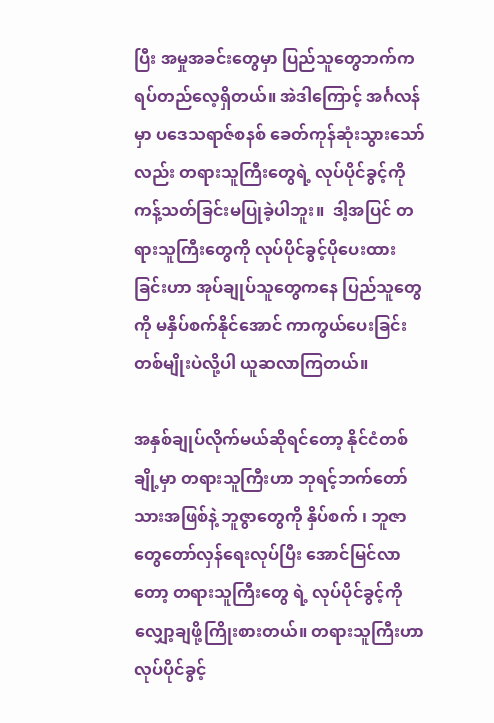ပြီး အမှုအခင်းတွေမှာ ပြည်သူတွေဘက်က ရပ်တည်လေ့ရှိတယ်။ အဲဒါကြောင့် အင်္ဂလန်မှာ ပဒေသရာဇ်စနစ် ခေတ်ကုန်ဆုံးသွားသော်လည်း တရားသူကြီးတွေရဲ့ လုပ်ပိုင်ခွင့်ကို ကန့်သတ်ခြင်းမပြုခဲ့ပါဘူး။  ဒါ့အပြင် တရားသူကြီးတွေကို လုပ်ပိုင်ခွင့်ပိုပေးထားခြင်းဟာ အုပ်ချုပ်သူတွေကနေ ပြည်သူတွေကို မနှိပ်စက်နိုင်အောင် ကာကွယ်ပေးခြင်းတစ်မျိုးပဲလို့ပါ ယူဆလာကြတယ်။

အနှစ်ချုပ်လိုက်မယ်ဆိုရင်တော့ နိုင်ငံတစ်ချို့မှာ တရားသူကြီးဟာ ဘုရင့်ဘက်တော်သားအဖြစ်နဲ့ ဘူဇွာတွေကို နှိပ်စက် ၊ ဘူဇာတွေတော်လှန်ရေးလုပ်ပြီး အောင်မြင်လာတော့ တရားသူကြီးတွေ ရဲ့ လုပ်ပိုင်ခွင့်ကို လျှော့ချဖို့ကြိုးစားတယ်။ တရားသူကြီးဟာ လုပ်ပိုင်ခွင့်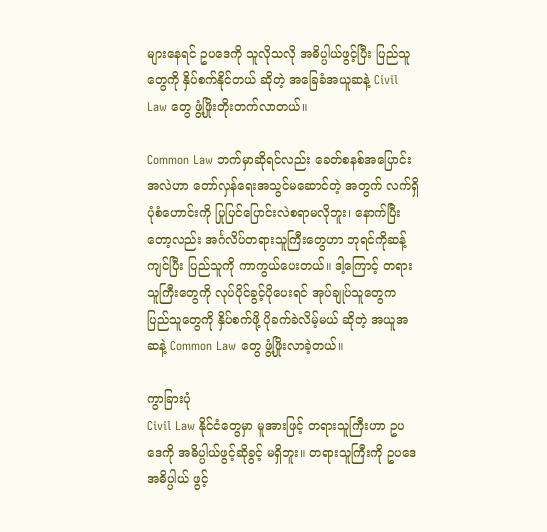များနေရင် ဥပဒေကို သူလိုသလို အဓိပ္ပါယ်ဖွင့်ပြီး ပြည်သူတွေကို နှိပ်စက်နိုင်တယ် ဆိုတဲ့ အခြေခံအယူဆနဲ့ Civil Law တွေ ဖွံ့ဖြိုးတိုးတက်လာတယ်။

Common Law ဘက်မှာဆိုရင်လည်း ခေတ်စနစ်အပြောင်းအလဲဟာ တော်လှန်ရေးအသွင်မဆောင်တဲ့ အတွက် လက်ရှိပုံစံဟောင်းကို ပြုပြင်ပြောင်းလဲစရာမလိုဘူး၊ နောက်ပြီးတော့လည်း အင်္ဂလိပ်တရားသူကြီးတွေဟာ ဘုရင်ကိုဆန့်ကျင်ပြီး ပြည်သူကို ကာကွယ်ပေးတယ်။ ဒါ့ကြောင့် တရားသူကြီးတွေကို လုပ်ပိုင်ခွင့်ပိုပေးရင် အုပ်ချုပ်သူတွေက ပြည်သူတွေကို နှိပ်စက်ဖို့ ပိုခက်ခဲလိမ့်မယ် ဆိုတဲ့ အယူအဆနဲ့ Common Law တွေ ဖွံ့ဖြိုးလာခဲ့တယ်။

ကွာခြားပုံ
Civil Law နိုင်ငံတွေမှာ မူအားဖြင့် တရားသူကြီးဟာ ဥပဒေကို အဓိပ္ပါယ်ဖွင့်ဆိုခွင့် မရှိဘူး။ တရားသူကြီးကို ဥပဒေအဓိပ္ပါယ် ဖွင့်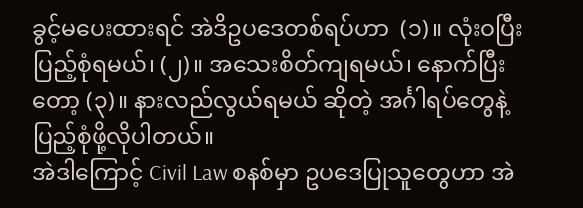ခွင့်မပေးထားရင် အဲဒိဥပဒေတစ်ရပ်ဟာ  (၁)။ လုံးဝပြီးပြည့်စုံရမယ်၊ (၂)။ အသေးစိတ်ကျရမယ်၊ နောက်ပြီးတော့ (၃)။ နားလည်လွယ်ရမယ် ဆိုတဲ့ အင်္ဂါရပ်တွေနဲ့ ပြည့်စုံဖို့လိုပါတယ်။
အဲဒါကြောင့် Civil Law စနစ်မှာ ဥပဒေပြုသူတွေဟာ အဲ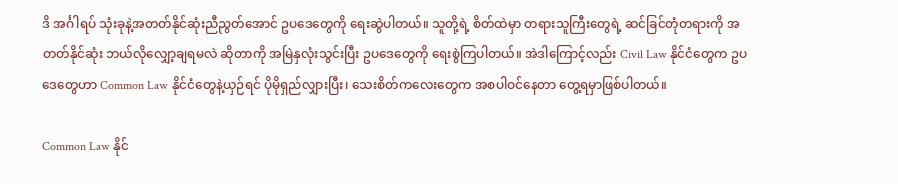ဒိ အင်္ဂါရပ် သုံးခုနဲ့အတတ်နိုင်ဆုံးညီညွတ်အောင် ဥပဒေတွေကို ရေးဆွဲပါတယ်။ သူတို့ရဲ့ စိတ်ထဲမှာ တရားသူကြီးတွေရဲ့ ဆင်ခြင်တုံတရားကို အတတ်နိုင်ဆုံး ဘယ်လိုလျှော့ချရမလဲ ဆိုတာကို အမြဲနှလုံးသွင်းပြီး ဥပဒေတွေကို ရေးစွဲကြပါတယ်။ အဲဒါကြောင့်လည်း Civil Law နိုင်ငံတွေက ဥပဒေတွေဟာ Common Law နိုင်ငံတွေနဲ့ယှဉ်ရင် ပိုမိုရှည်လျှားပြီး၊ သေးစိတ်ကလေးတွေက အစပါဝင်နေတာ တွေ့ရမှာဖြစ်ပါတယ်။

Common Law နိုင်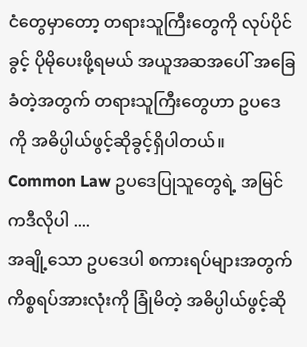ငံတွေမှာတော့ တရားသူကြီးတွေကို လုပ်ပိုင်ခွင့် ပိုမိုပေးဖို့ရမယ် အယူအဆအပေါ် အခြေခံတဲ့အတွက် တရားသူကြီးတွေဟာ ဥပဒေကို အဓိပ္ပါယ်ဖွင့်ဆိုခွင့်ရှိပါတယ်။ Common Law ဥပဒေပြုသူတွေရဲ့ အမြင်ကဒီလိုပါ ....
အချို့သော ဥပဒေပါ စကားရပ်များအတွက် ကိစ္စရပ်အားလုံးကို ခြုံမိတဲ့ အဓိပ္ပါယ်ဖွင့်ဆို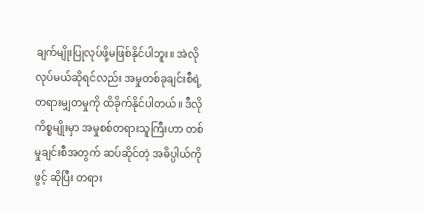ချက်မျိုးပြုလုပ်ဖို့မဖြစ်နိုင်ပါဘူး။ အဲလိုလုပ်မယ်ဆိုရင်လည်း အမှုတစ်ခုချင်းစီရဲ့ တရားမျှတမှုကို ထိခိုက်နိုင်ပါတယ်။ ဒီလိုကိစ္စမျိုးမှာ အမှုစစ်တရားသူကြီးဟာ တစ်မှုချင်းစီအတွက် ဆပ်ဆိုင်တဲ့ အဓိပ္ပါယ်ကို ဖွင့် ဆိုပြီး တရား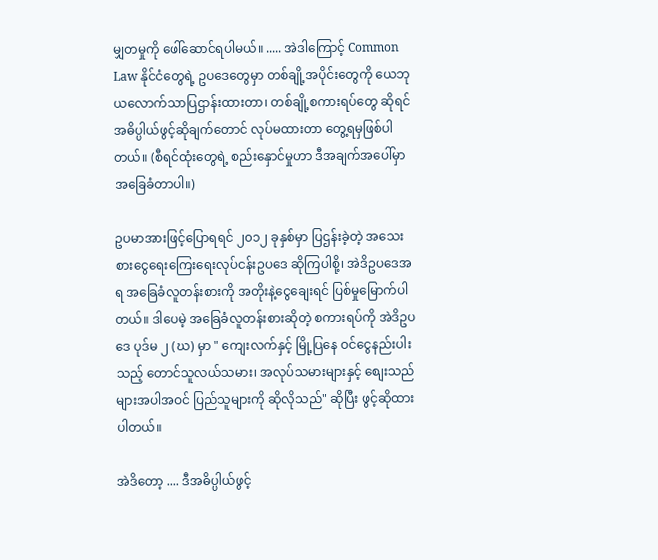မျှတမှုကို ဖေါ်ဆောင်ရပါမယ်။ ..... အဲဒါကြောင့် Common Law နိုင်ငံတွေရဲ့ ဥပဒေတွေမှာ တစ်ချို့အပိုင်းတွေကို ယေဘုယလောက်သာပြဌာန်းထားတာ၊ တစ်ချို့စကားရပ်တွေ ဆိုရင် အဓိပ္ပါယ်ဖွင့်ဆိုချက်တောင် လုပ်မထားတာ တွေ့ရမှဖြစ်ပါတယ်။ (စီရင်ထုံးတွေရဲ့ စည်းနှောင်မှုဟာ ဒီအချက်အပေါ်မှာ အခြေခံတာပါ။)

ဥပမာအားဖြင့်ပြောရရင် ၂၀၁၂ ခုနှစ်မှာ ပြဌန်းခဲ့တဲ့ အသေးစားငွေရေးကြေးရေးလုပ်ငန်းဥပဒေ ဆိုကြပါစို့၊ အဲဒိဥပဒေအရ အခြေခံလူတန်းစားကို အတိုးနဲ့ငွေချေးရင် ပြစ်မှုမြောက်ပါတယ်။ ဒါပေမဲ့ အခြေခံလူတန်းစားဆိုတဲ့ စကားရပ်ကို အဲဒိဥပဒေ ပုဒ်မ ၂ (ဃ) မှာ " ကျေးလက်နှင့် မြို့ပြနေ ဝင်ငွေနည်းပါးသည့် တောင်သူလယ်သမား၊ အလုပ်သမားများနှင့် စျေးသည်များအပါအဝင် ပြည်သူများကို ဆိုလိုသည်" ဆိုပြီး ဖွင့်ဆိုထားပါတယ်။

အဲဒိတော့ .... ဒီအဓိပ္ပါယ်ဖွင့်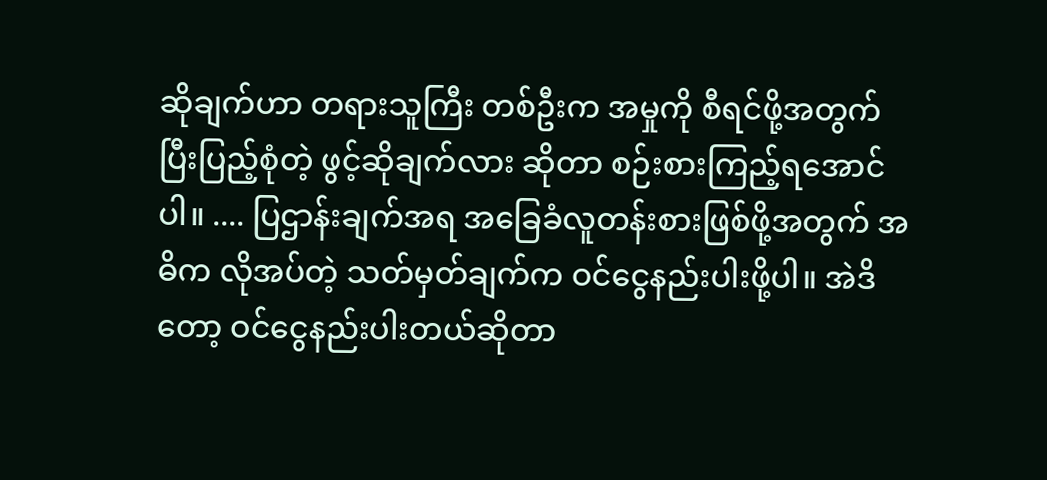ဆိုချက်ဟာ တရားသူကြီး တစ်ဦးက အမှုကို စီရင်ဖို့အတွက်  ပြီးပြည့်စုံတဲ့ ဖွင့်ဆိုချက်လား ဆိုတာ စဉ်းစားကြည့်ရအောင်ပါ။ .... ပြဌာန်းချက်အရ အခြေခံလူတန်းစားဖြစ်ဖို့အတွက် အဓိက လိုအပ်တဲ့ သတ်မှတ်ချက်က ဝင်ငွေနည်းပါးဖို့ပါ။ အဲဒိတော့ ဝင်ငွေနည်းပါးတယ်ဆိုတာ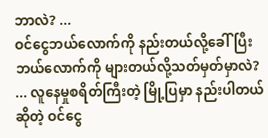ဘာလဲ? ...
ဝင်ငွေဘယ်လောက်ကို နည်းတယ်လို့ခေါ်ပြီး ဘယ်လောက်ကို များတယ်လို့သတ်မှတ်မှာလဲ? ... လူနေမှုစရိတ်ကြီးတဲ့ မြို့ပြမှာ နည်းပါတယ်ဆိုတဲ့ ဝင်ငွေ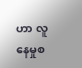ဟာ လူနေမှုစ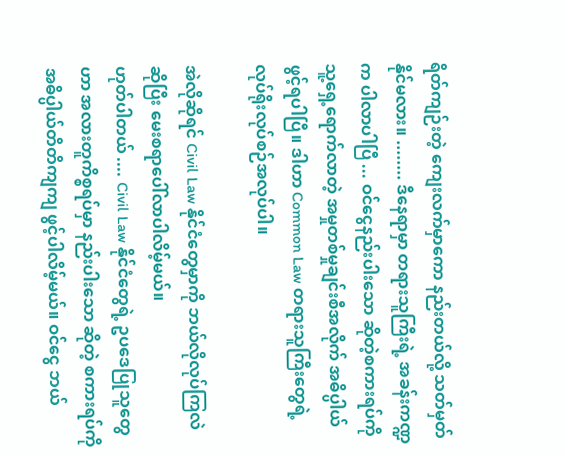ရိတ်ကျဉ်းတဲ့ ကျေးလက်မှာကော နည်းတယ်လို့ သတ်မှတ်နိုင်မလား။ ........ ဒီနေရာမှာ တရားသူကြီးရဲ့ အခန်းကဏ္ဍက ပါလာပါပြီ ... ဝင်ငွေနည်းပါးသော ဆိုတဲ့စကားရပ်ကို သူ့ရှေ့ရောက်လာတဲ့ အမှုတစ်မှုချင်းစီအလိုက် အဓိပ္ပါယ်ဖွင့်ရပါပြီ။ ဒါဟာ Common Law တရားသူကြီးတွေရဲ့ လုပ်ရိုးလုပ်စဉ်အလုပ်ပါ။

အဲလိုဆိုရင် Civil Law နိုင်ငံတွေမှာကို ဘယ်လိုလုပ်ကြလဲ ဆိုပြီး မေးစရာပေါ်လာပါလိမ့်မယ်။
ဟုတ်ပါတယ် .... Civil Law နိုင်ငံတွေရဲ့ ဥပဒေပြုသူတွေဟာ အလားတူကိစ္စရပ်မှာ နည်းပါးသော ဆိုတဲ့ စကားရပ်ကို အဓိပ္ပါယ်တိတိကျကျ ဖွင့်ပါလိမ့်မယ်။ ဝင်ငွေ ဘယ်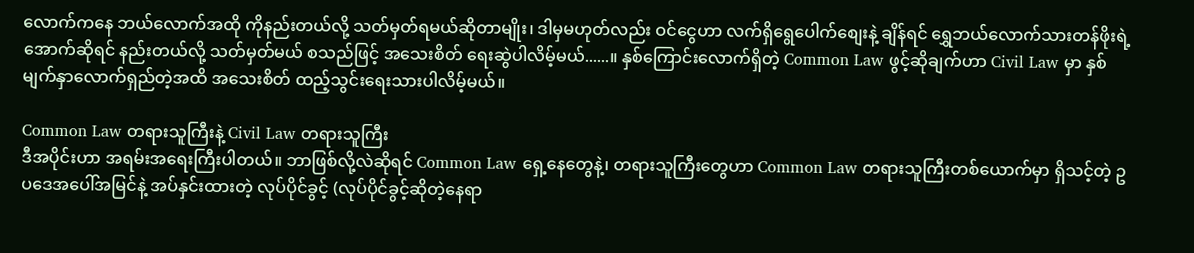လောက်ကနေ ဘယ်လောက်အထို ကိုနည်းတယ်လို့ သတ်မှတ်ရမယ်ဆိုတာမျိုး၊ ဒါမှမဟုတ်လည်း ဝင်ငွေဟာ လက်ရှိရွေပေါက်စျေးနဲ့ ချိန်ရင် ရွှေဘယ်လောက်သားတန်ဖိုးရဲ့ အောက်ဆိုရင် နည်းတယ်လို့ သတ်မှတ်မယ် စသည်ဖြင့် အသေးစိတ် ရေးဆွဲပါလိမ့်မယ်......။ နှစ်ကြောင်းလောက်ရှိတဲ့ Common Law ဖွင့်ဆိုချက်ဟာ Civil Law မှာ နှစ်မျက်နှာလောက်ရှည်တဲ့အထိ အသေးစိတ် ထည့်သွင်းရေးသားပါလိမ့်မယ်။

Common Law တရားသူကြီးနဲ့ Civil Law တရားသူကြီး
ဒီအပိုင်းဟာ အရမ်းအရေးကြီးပါတယ်။ ဘာဖြစ်လို့လဲဆိုရင် Common Law ရှေ့နေတွေနဲ့၊ တရားသူကြီးတွေဟာ Common Law တရားသူကြီးတစ်ယောက်မှာ ရှိသင့်တဲ့ ဥပဒေအပေါ်အမြင်နဲ့ အပ်နှင်းထားတဲ့ လုပ်ပိုင်ခွင့် (လုပ်ပိုင်ခွင့်ဆိုတဲ့နေရာ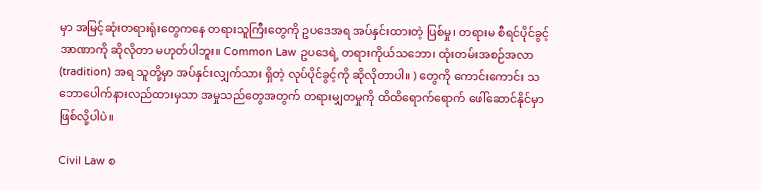မှာ အမြင့်ဆုံးတရားရုံးတွေကနေ တရားသူကြီးတွေကို ဥပဒေအရ အပ်နှင်းထားတဲ့ ပြစ်မှု၊ တရားမ စီရင်ပိုင်ခွင့် အာဏာကို ဆိုလိုတာ မဟုတ်ပါဘူး။ Common Law ဥပဒေရဲ့ တရားကိုယ်သဘော၊ ထုံးတမ်းအစဉ်အလာ (tradition) အရ သူတို့မှာ အပ်နှင်းလျှက်သား ရှိတဲ့ လုပ်ပိုင်ခွင့်ကို ဆိုလိုတာပါ။ ) တွေကို ကောင်းကောင်း သဘောပေါက်နားလည်ထားမှသာ အမှုသည်တွေအတွက် တရားမျှတမှုကို ထိထိရောက်ရောက် ဖေါ်ဆောင်နိုင်မှာ ဖြစ်လို့ပါပဲ။

Civil Law စ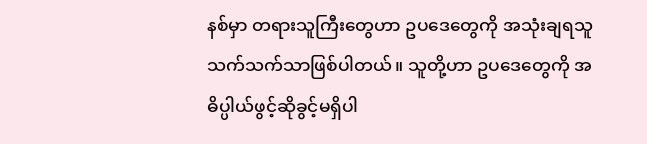နစ်မှာ တရားသူကြီးတွေဟာ ဥပဒေတွေကို အသုံးချရသူသက်သက်သာဖြစ်ပါတယ်။ သူတို့ဟာ ဥပဒေတွေကို အဓိပ္ပါယ်ဖွင့်ဆိုခွင့်မရှိပါ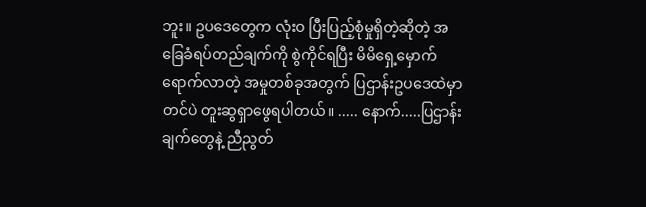ဘူး။ ဥပဒေတွေက လုံးဝ ပြီးပြည့်စုံမှုရှိတဲ့ဆိုတဲ့ အခြေခံရပ်တည်ချက်ကို စွဲကိုင်ရပြီး မိမိရှေ့မှောက်ရောက်လာတဲ့ အမှုတစ်ခုအတွက် ပြဌာန်းဥပဒေထဲမှာတင်ပဲ တူးဆွရှာဖွေရပါတယ်။ ..... နောက်.....ပြဌာန်းချက်တွေနဲ့ ညီညွတ်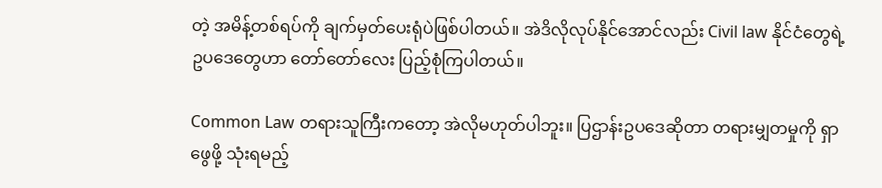တဲ့ အမိန့်တစ်ရပ်ကို ချက်မှတ်ပေးရုံပဲဖြစ်ပါတယ်။ အဲဒိလိုလုပ်နိုင်အောင်လည်း Civil law နိုင်ငံတွေရဲ့ ဥပဒေတွေဟာ တော်တော်လေး ပြည့်စုံကြပါတယ်။

Common Law တရားသူကြီးကတော့ အဲလိုမဟုတ်ပါဘူး။ ပြဌာန်းဥပဒေဆိုတာ တရားမျှတမှုကို ရှာဖွေဖို့ သုံးရမည့်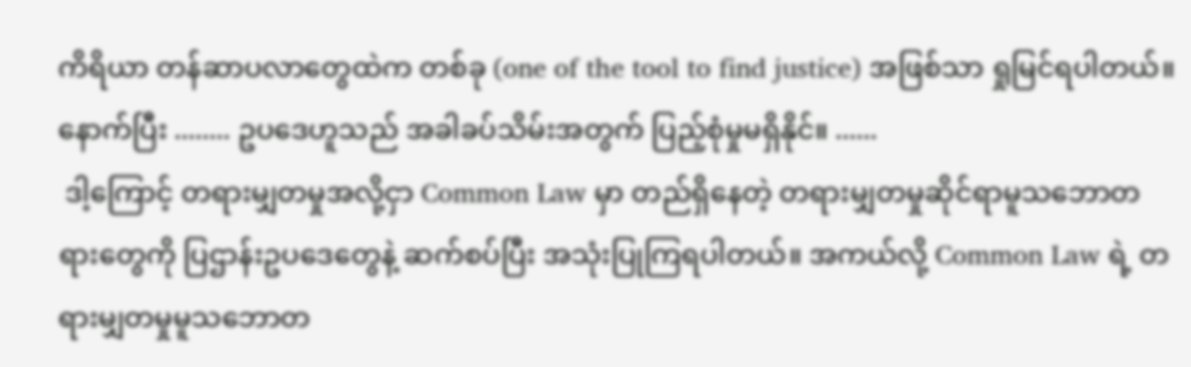ကိရိယာ တန်ဆာပလာတွေထဲက တစ်ခု (one of the tool to find justice) အဖြစ်သာ ရှုမြင်ရပါတယ်။ နောက်ပြီး ........ ဥပဒေဟူသည် အခါခပ်သိမ်းအတွက် ပြည့်စုံမှုမရှိနိုင်။ ......
 ဒါ့ကြောင့် တရားမျှတမှုအလို့ငှာ Common Law မှာ တည်ရှိနေတဲ့ တရားမျှတမှုဆိုင်ရာမူသဘောတရားတွေကို ပြဌာန်းဥပဒေတွေနဲ့ ဆက်စပ်ပြီး အသုံးပြုကြရပါတယ်။ အကယ်လို့ Common Law ရဲ့ တရားမျှတမှုမူသဘောတ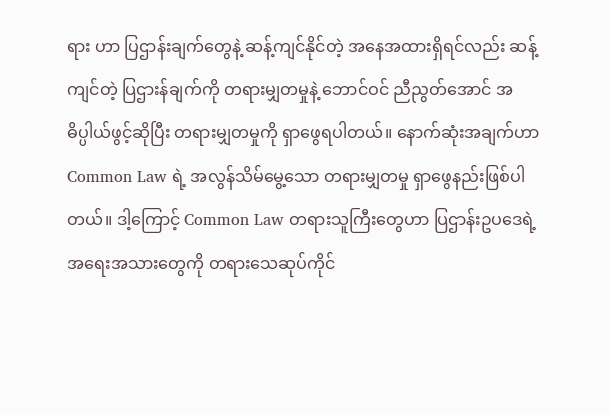ရား ဟာ ပြဌာန်းချက်တွေနဲ့ ဆန့်ကျင်နိုင်တဲ့ အနေအထားရှိရင်လည်း ဆန့်ကျင်တဲ့ ပြဌားန်ချက်ကို တရားမျှတမှုနဲ့ ဘောင်ဝင် ညီညွတ်အောင် အဓိပ္ပါယ်ဖွင့်ဆိုပြီး တရားမျှတမှုကို ရှာဖွေရပါတယ်။ နောက်ဆုံးအချက်ဟာ Common Law ရဲ့ အလွန်သိမ်မွေ့သော တရားမျှတမှု ရှာဖွေနည်းဖြစ်ပါတယ်။ ဒါ့ကြောင့် Common Law တရားသူကြီးတွေဟာ ပြဌာန်းဥပဒေရဲ့  အရေးအသားတွေကို တရားသေဆုပ်ကိုင်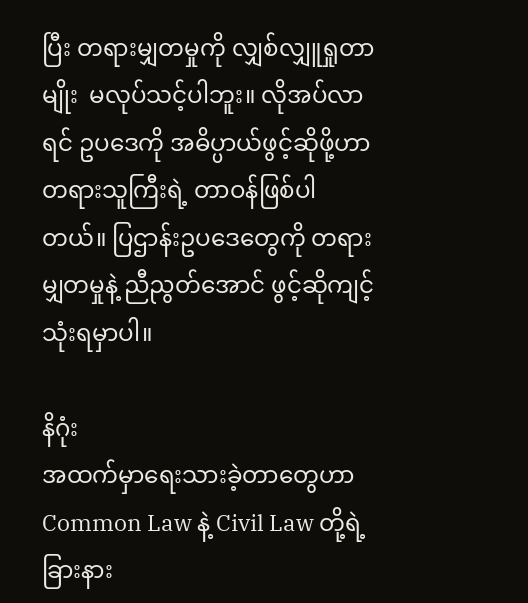ပြီး တရားမျှတမှုကို လျှစ်လျှူရှုတာမျိုး  မလုပ်သင့်ပါဘူး။ လိုအပ်လာရင် ဥပဒေကို အဓိပ္ပာယ်ဖွင့်ဆိုဖို့ဟာ တရားသူကြီးရဲ့ တာဝန်ဖြစ်ပါတယ်။ ပြဌာန်းဥပဒေတွေကို တရားမျှတမှုနဲ့ ညီညွတ်အောင် ဖွင့်ဆိုကျင့်သုံးရမှာပါ။

နိဂုံး
အထက်မှာရေးသားခဲ့တာတွေဟာ Common Law နဲ့ Civil Law တို့ရဲ့  ခြားနား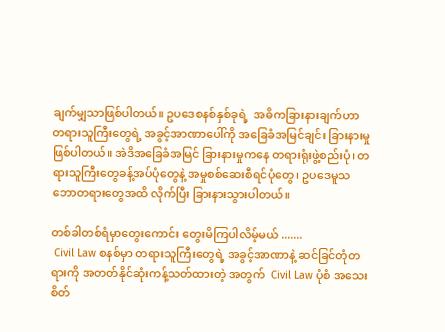ချက်မျှသာဖြစ်ပါတယ်။ ဥပဒေစနစ်နှစ်ခုရဲ့  အဓိကခြားနားချက်ဟာ တရားသူကြီးတွေရဲ့ အခွင့်အာဏာပေါ်ကို အခြေခံအမြင်ချင်း ခြားနားမှုဖြစ်ပါတယ်။ အဲဒိအခြေခံအမြင် ခြားနားမှုကနေ တရားရုံးဖွဲ့စည်းပုံ၊ တရားသူကြီးတွေခန့်အပ်ပုံတွေနဲ့ အမှုစစ်ဆေးစီရင်ပုံတွေ၊ ဥပဒေမူသဘောတရားတွေအထိ လိုက်ပြီး ခြားနားသွားပါတယ်။

တစ်ခါတစ်ရံမှာတွေးကောင်း တွေးမိကြပါလိမ့်မယ် .......
 Civil Law စနစ်မှာ တရားသူကြီးတွေရဲ့ အခွင့်အာဏာနဲ့ ဆင်ခြင်တုံတရားကို အတတ်နိုင်ဆုံးကန့်သတ်ထားတဲ့ အတွက်  Civil Law ပုံစံ အသေးစိတ်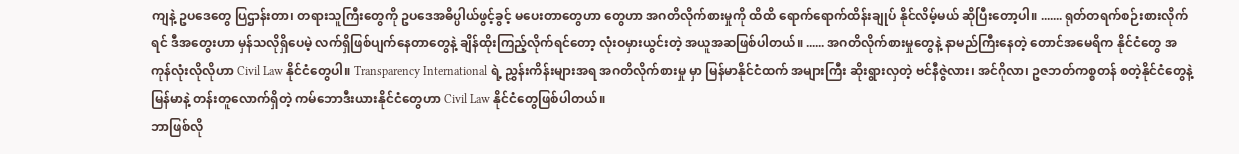ကျနဲ့ ဥပဒေတွေ ပြဌာန်းတာ၊ တရားသူကြီးတွေကို ဥပဒေအဓိပ္ပါယ်ဖွင့်ခွင့် မပေးတာတွေဟာ တွေဟာ အဂတိလိုက်စားမှုကို ထိထိ ရောက်ရောက်ထိန်းချုပ် နိုင်လိမ့်မယ် ဆိုပြီးတော့ပါ။ ....... ရုတ်တရက်စဉ်းစားလိုက်ရင် ဒီအတွေးဟာ မှန်သလိုရှိပေမဲ့ လက်ရှိဖြစ်ပျက်နေတာတွေနဲ့ ချိန်ထိုးကြည့်လိုက်ရင်တော့ လုံးဝမှားယွင်းတဲ့ အယူအဆဖြစ်ပါတယ်။ ...... အဂတိလိုက်စားမှုတွေနဲ့ နာမည်ကြီးနေတဲ့ တောင်အမေရိက နိုင်ငံတွေ အကုန်လုံးလိုလိုဟာ Civil Law နိုင်ငံတွေပါ။ Transparency International ရဲ့ ညွှန်းကိန်းများအရ အဂတိလိုက်စားမှု မှာ မြန်မာနိုင်ငံထက် အများကြီး ဆိုးရွားလှတဲ့ ဗင်နီဇွဲလား၊ အင်ဂိုလာ၊ ဥဇဘတ်ကစ္စတန် စတဲ့နိုင်ငံတွေနဲ့ မြန်မာနဲ့ တန်းတူလောက်ရှိတဲ့ ကမ်ဘောဒီးယားနိုင်ငံတွေဟာ Civil Law နိုင်ငံတွေဖြစ်ပါတယ်။
ဘာဖြစ်လို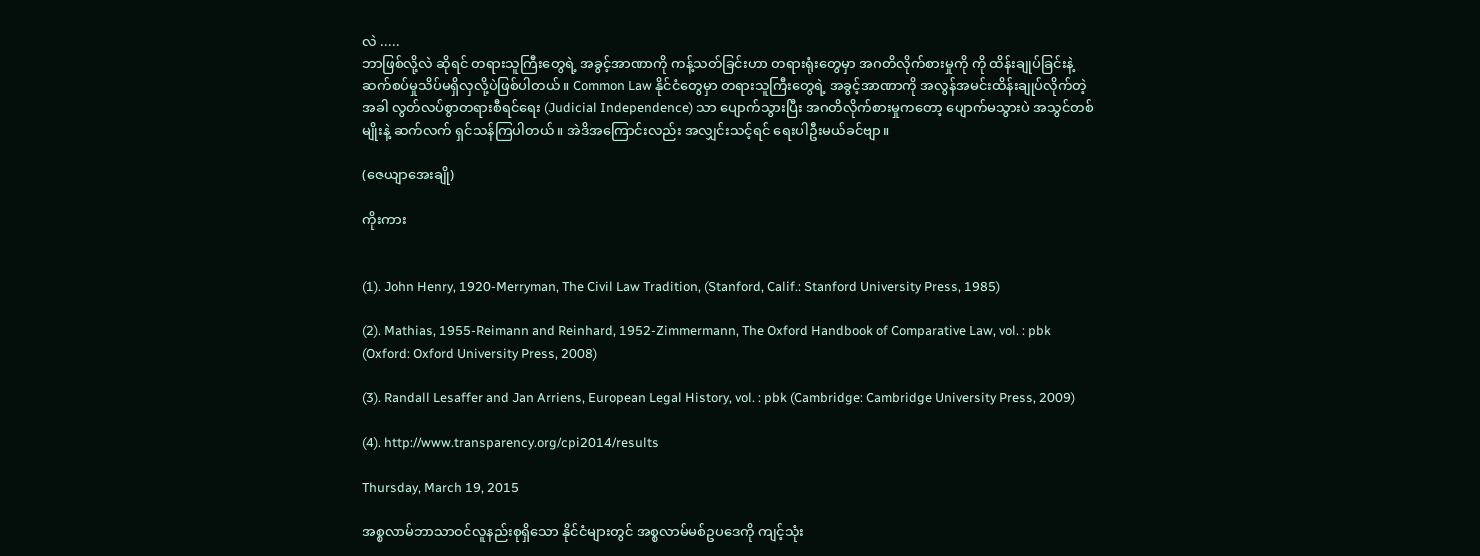လဲ .....
ဘာဖြစ်လို့လဲ ဆိုရင် တရားသူကြီးတွေရဲ့ အခွင့်အာဏာကို ကန့်သတ်ခြင်းဟာ တရားရုံးတွေမှာ အဂတိလိုက်စားမှုကို ကို ထိန်းချုပ်ခြင်းနဲ့ ဆက်စပ်မှုသိပ်မရှိလှလို့ပဲဖြစ်ပါတယ်။ Common Law နိုင်ငံတွေမှာ တရားသူကြီးတွေရဲ့ အခွင့်အာဏာကို အလွန်အမင်းထိန်းချုပ်လိုက်တဲ့အခါ လွတ်လပ်စွာတရားစီရင်ရေး (Judicial Independence) သာ ပျောက်သွားပြီး အဂတိလိုက်စားမှုကတော့ ပျောက်မသွားပဲ အသွင်တစ်မျိုးနဲ့ ဆက်လက် ရှင်သန်ကြပါတယ်။ အဲဒိအကြောင်းလည်း အလျှင်းသင့်ရင် ရေးပါဦးမယ်ခင်ဗျာ။

(ဇေယျာအေးချို)

ကိုးကား


(1). John Henry, 1920-Merryman, The Civil Law Tradition, (Stanford, Calif.: Stanford University Press, 1985)

(2). Mathias, 1955-Reimann and Reinhard, 1952-Zimmermann, The Oxford Handbook of Comparative Law, vol. : pbk (Oxford: Oxford University Press, 2008)

(3). Randall Lesaffer and Jan Arriens, European Legal History, vol. : pbk (Cambridge: Cambridge University Press, 2009)

(4). http://www.transparency.org/cpi2014/results

Thursday, March 19, 2015

အစ္စလာမ်ဘာသာဝင်လူနည်းစုရှိသော နိုင်ငံများတွင် အစ္စလာမ်မစ်ဥပဒေကို ကျင့်သုံး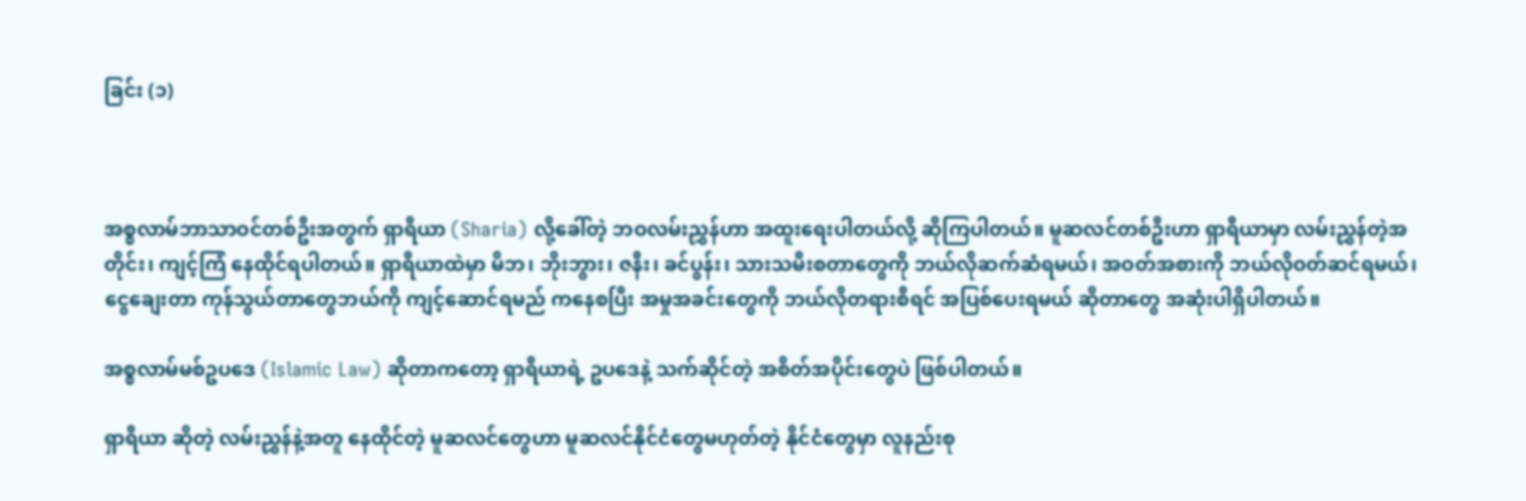ခြင်း (၁)



အစ္စလာမ်ဘာသာဝင်တစ်ဦးအတွက် ရှာရီယာ (Sharia) လို့ခေါ်တဲ့ ဘဝလမ်းညွှန်ဟာ အထူးရေးပါတယ်လို့ ဆိုကြပါတယ်။ မူဆလင်တစ်ဦးဟာ ရှာရီယာမှာ လမ်းညွှန်တဲ့အတိုင်း၊ ကျင့်ကြံ နေထိုင်ရပါတယ်။ ရှာရီယာထဲမှာ မိဘ၊ ဘိုးဘွား၊ ဇနီး၊ ခင်ပွန်း၊ သားသမီးစတာတွေကို ဘယ်လိုဆက်ဆံရမယ်၊ အဝတ်အစားကို ဘယ်လိုဝတ်ဆင်ရမယ်၊ ငွေချေးတာ ကုန်သွယ်တာတွေဘယ်ကို ကျင့်ဆောင်ရမည် ကနေစပြီး အမှုအခင်းတွေကို ဘယ်လိုတရားစီရင် အပြစ်ပေးရမယ် ဆိုတာတွေ အဆုံးပါရှိပါတယ်။

အစ္စလာမ်မစ်ဥပဒေ (Islamic Law) ဆိုတာကတော့ ရှာရီယာရဲ့ ဥပဒေနဲ့ သက်ဆိုင်တဲ့ အစိတ်အပိုင်းတွေပဲ ဖြစ်ပါတယ်။

ရှာရီယာ ဆိုတဲ့ လမ်းညွှန်နဲ့အတူ နေထိုင်တဲ့ မူဆလင်တွေဟာ မူဆလင်နိုင်ငံတွေမဟုတ်တဲ့ နိုင်ငံတွေမှာ လူနည်းစု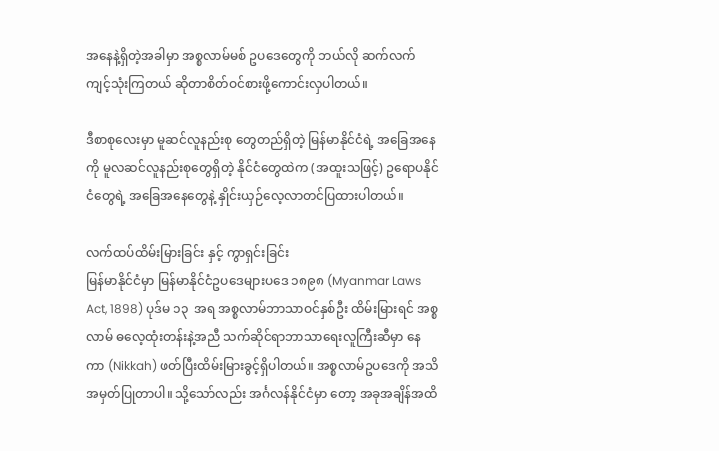အနေနဲ့ရှိတဲ့အခါမှာ အစ္စလာမ်မစ် ဥပဒေတွေကို ဘယ်လို ဆက်လက်ကျင့်သုံးကြတယ် ဆိုတာစိတ်ဝင်စားဖို့ကောင်းလှပါတယ်။

ဒီစာစုလေးမှာ မူဆင်လူနည်းစု တွေတည်ရှိတဲ့ မြန်မာနိုင်ငံရဲ့ အခြေအနေကို မူလဆင်လူနည်းစုတွေရှိတဲ့ နိုင်ငံတွေထဲက (အထူးသဖြင့်) ဥရောပနိုင်ငံတွေရဲ့ အခြေအနေတွေနဲ့ နှိုင်းယှဉ်လေ့လာတင်ပြထားပါတယ်။

လက်ထပ်ထိမ်းမြားခြင်း နှင့် ကွာရှင်းခြင်း
မြန်မာနိုင်ငံမှာ မြန်မာနိုင်ငံဥပဒေများပဒေ ၁၈၉၈ (Myanmar Laws Act, 1898) ပုဒ်မ ၁၃  အရ အစ္စလာမ်ဘာသာဝင်နှစ်ဦး ထိမ်းမြားရင် အစ္စလာမ် ဓလေ့ထုံးတန်းနဲ့အညီ သက်ဆိုင်ရာဘာသာရေးလူကြီးဆီမှာ နေကာ (Nikkah) ဖတ်ပြီးထိမ်းမြားခွင့်ရှိပါတယ်။ အစ္စလာမ်ဥပဒေကို အသိအမှတ်ပြုတာပါ။ သို့သော်လည်း အင်္ဂလန်နိုင်ငံမှာ တော့ အခုအချိန်အထိ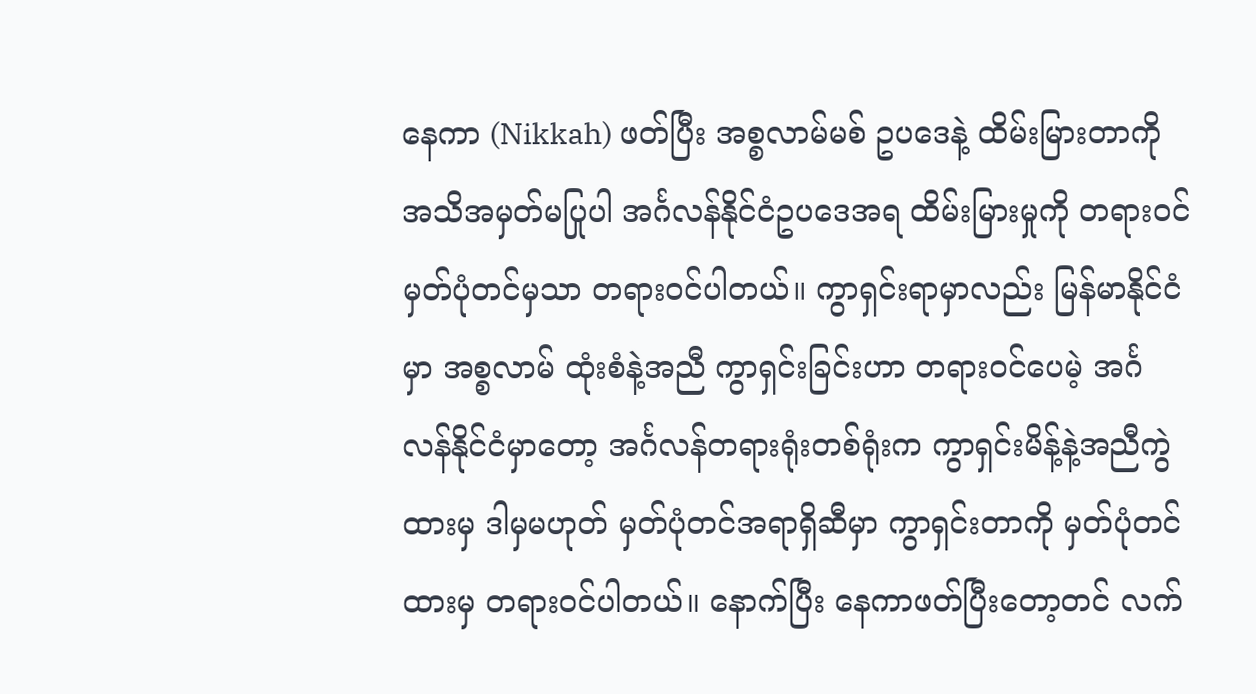နေကာ (Nikkah) ဖတ်ပြီး အစ္စလာမ်မစ် ဥပဒေနဲ့ ထိမ်းမြားတာကို အသိအမှတ်မပြုပါ အင်္ဂလန်နိုင်ငံဥပဒေအရ ထိမ်းမြားမှုကို တရားဝင်မှတ်ပုံတင်မှသာ တရားဝင်ပါတယ်။ ကွာရှင်းရာမှာလည်း မြန်မာနိုင်ငံမှာ အစ္စလာမ် ထုံးစံနဲ့အညီ ကွာရှင်းခြင်းဟာ တရားဝင်ပေမဲ့ အင်္ဂလန်နိုင်ငံမှာတော့ အင်္ဂလန်တရားရုံးတစ်ရုံးက ကွာရှင်းမိန့်နဲ့အညီကွဲထားမှ ဒါမှမဟုတ် မှတ်ပုံတင်အရာရှိဆီမှာ ကွာရှင်းတာကို မှတ်ပုံတင်ထားမှ တရားဝင်ပါတယ်။ နောက်ပြီး နေကာဖတ်ပြီးတော့တင် လက်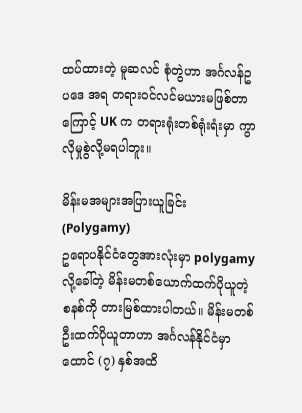ထပ်ထားတဲ့ မူဆလင် စုံတွဲဟာ အင်္ဂလန်ဥပဒေ အရ တရားဝင်လင်မယားမဖြစ်တာကြောင့် UK က တရားရုံးတစ်ရုံးရံးမှာ ကွာလိုမှုစွဲလို့မရပါဘူး။

မိန်းမအများအပြားယူခြင်း (Polygamy)
ဥရောပနိုင်ငံတွေအားလုံးမှာ polygamy လို့ခေါ်တဲ့ မိန်းမတစ်ယောက်ထက်ပိုယူတဲ့ စနစ်ကို တားမြစ်ထားပါတယ်။ မိန်းမတစ်ဦးထက်ပိုယူတာဟာ အင်္ဂလန်နိုင်ငံမှာထောင် (၇) နှစ်အထိ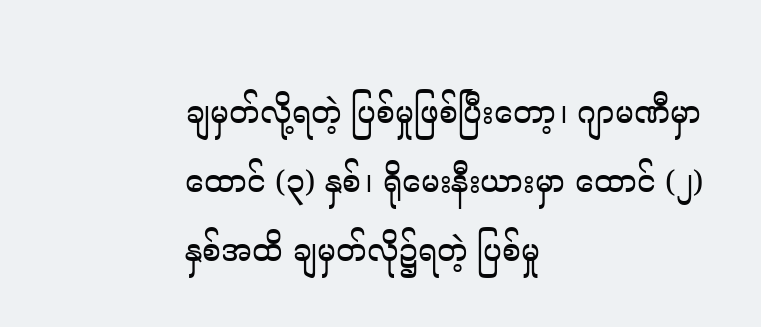ချမှတ်လို့ရတဲ့ ပြစ်မှုဖြစ်ပြီးတော့၊ ဂျာမဏီမှာ ထောင် (၃) နှစ်၊ ရိုမေးနီးယားမှာ ထောင် (၂) နှစ်အထိ ချမှတ်လို၌ရတဲ့ ပြစ်မှု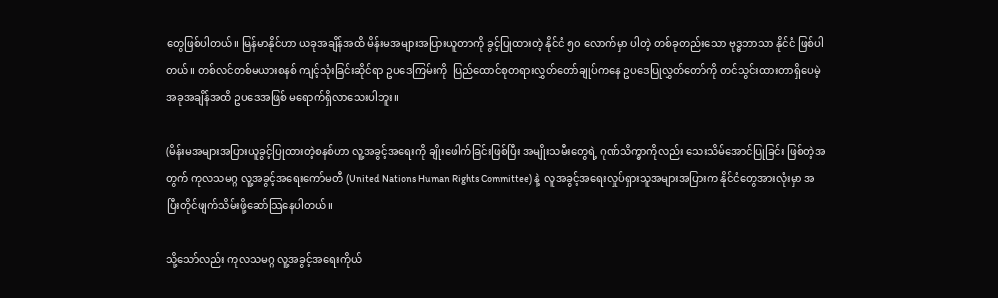တွေဖြစ်ပါတယ်။ မြန်မာနိုင်ဟာ ယခုအချိန်အထိ မိန်းမအများအပြားယူတာကို ခွင့်ပြုထားတဲ့ နိုင်ငံ ၅၀ လောက်မှာ ပါတဲ့ တစ်ခုတည်းသော ဗုဒ္ဓဘာသာ နိုင်ငံ ဖြစ်ပါတယ်။ တစ်လင်တစ်မယားစနစ် ကျင့်သုံးခြင်းဆိုင်ရာ ဥပဒေကြမ်းကို  ပြည်ထောင်စုတရားလွှတ်တော်ချုပ်ကနေ ဥပဒေပြုလွှတ်တော်ကို တင်သွင်းထားတာရှိပေမဲ့ အခုအချိန်အထိ ဥပဒေအဖြစ် မရောက်ရှိလာသေးပါဘူး။

(မိန်းမအများအပြားယူခွင့်ပြုထားတဲ့စနစ်ဟာ လူ့အခွင့်အရေးကို ချိုးဖေါက်ခြင်းဖြစ်ပြီး အမျိုးသမီးတွေရဲ့ ဂုဏ်သိက္ခာကိုလည်း သေးသိမ်အောင်ပြုခြင်း ဖြစ်တဲ့အတွက် ကုလသမဂ္ဂ လူ့အခွင့်အရေးကော်မတီ (United Nations Human Rights Committee) နဲ့  လူအခွင့်အရေးလှုပ်ရှားသူအများအပြားက နိုင်ငံတွေအားလုံးမှာ အပြီးတိုင်ဖျက်သိမ်းဖို့ဆော်သြနေပါတယ်။

သို့သော်လည်း ကုလသမဂ္ဂ လူ့အခွင့်အရေးကိုယ်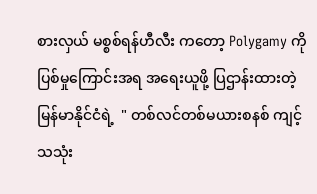စားလှယ် မစ္စစ်ရန်ဟီလီး ကတော့ Polygamy ကို ပြစ်မှုကြောင်းအရ အရေးယူဖို့ ပြဌာန်းထားတဲ့ မြန်မာနိုင်ငံရဲ့  " တစ်လင်တစ်မယားစနစ် ကျင့်သသုံး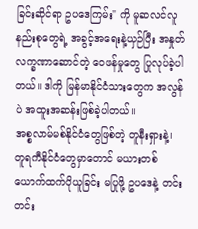ခြင်းဆိုင်ရာ ဥပဒေကြမ်း" ကို မူဆလင်လူနည်းစုတွေရဲ့ အခွင့်အရေးနဲ့ယှဉ်ပြီး အနှုတ်လက္ခဏာဆောင်တဲ့ ဝေဖန်မှုတွေ ပြုလုပ်ခဲ့ပါတယ်။ ဒါကို မြန်မာနိုင်ငံသားတွေက အလွန်ပဲ အထူးအဆန်းဖြစ်ခဲ့ပါတယ်။
အစ္စလာမ်မစ်နိုင်ငံတွေဖြစ်တဲ့ တူနီးရှားနဲ့၊ တူရကီနိုင်ငံတွေမှာတောင် မယားတစ်ယောက်ထက်ပိုယူခြင်း မပြုဖို့ ဥပဒေနဲ့ တင်းတင်း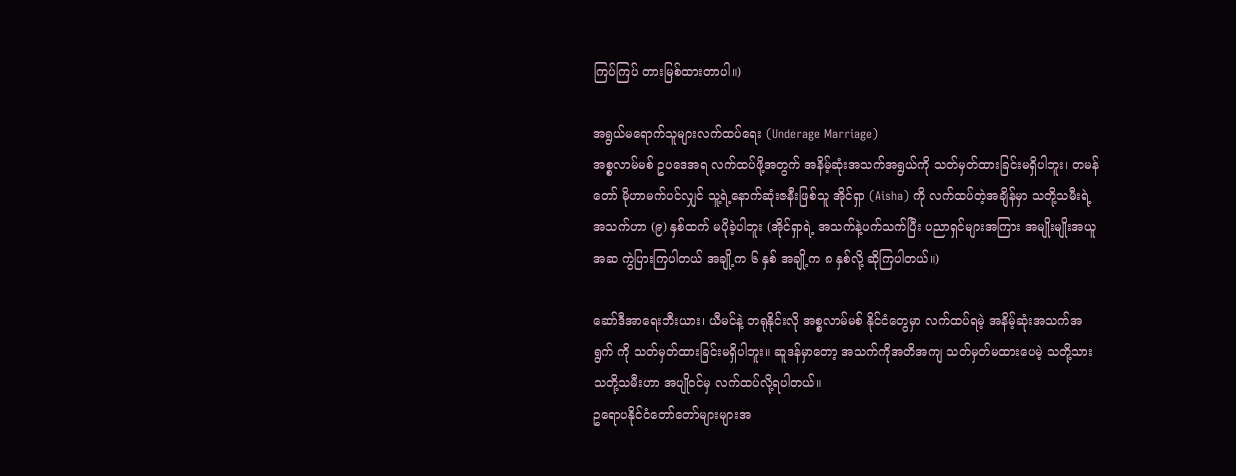ကြပ်ကြပ် တားမြစ်ထားတာပါ။)

အရွယ်မရောက်သူများလက်ထပ်ရေး (Underage Marriage)
အစ္စလာမ်မစ် ဥပဒေအရ လက်ထပ်ဖို့အတွက် အနိမ့်ဆုံးအသက်အရွယ်ကို သတ်မှတ်ထားခြင်းမရှိပါဘူး၊ တမန်တော် မိုဟာမက်ပင်လျှင် သူ့ရဲ့နောက်ဆုံးဇနီးဖြစ်သူ အိုင်ရှာ (Aisha) ကို လက်ထပ်တဲ့အချိန်မှာ သတို့သမီးရဲ့ အသက်ဟာ (၉) နှစ်ထက် မပိုခဲ့ပါဘူး (အိုင်ရှာရဲ့ အသက်နဲ့ပက်သက်ပြီး ပညာရှင်များအကြား အမျိုးမျိုးအယူအဆ ကွဲပြားကြပါတယ် အချို့က ၆ နှစ် အချို့က ၈ နှစ်လို့ ဆိုကြပါတယ်။)

ဆော်ဒီအာရေးဘီးယား၊ ယီမင်နဲ့ ဘရုနိုင်းလို အစ္စလာမ်မစ် နိုင်ငံတွေမှာ လက်ထပ်ရမဲ့ အနိမ့်ဆုံးအသက်အရွက် ကို သတ်မှတ်ထားခြင်းမရှိပါဘူး။ ဆူဒန်မှာတော့ အသက်ကိုအတိအကျ သတ်မှတ်မထားပေမဲ့ သတို့သား သတို့သမီးဟာ အပျိုဝင်မှ လက်ထပ်လို့ရပါတယ်။
ဥရောပနိုင်ငံတော်တော်များများအ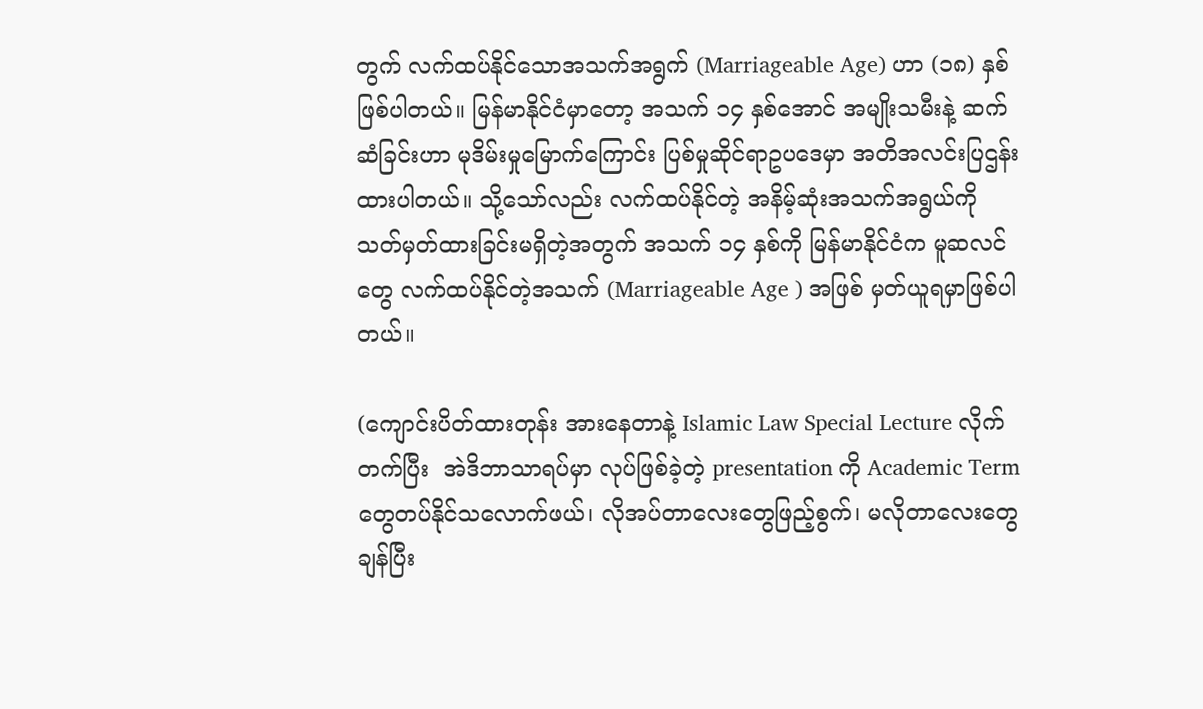တွက် လက်ထပ်နိုင်သောအသက်အရွက် (Marriageable Age) ဟာ (၁၈) နှစ်ဖြစ်ပါတယ်။ မြန်မာနိုင်ငံမှာတော့ အသက် ၁၄ နှစ်အောင် အမျိုးသမီးနဲ့ ဆက်ဆံခြင်းဟာ မုဒိမ်းမှုမြောက်ကြောင်း ပြစ်မှုဆိုင်ရာဥပဒေမှာ အတိအလင်းပြဌန်းထားပါတယ်။ သို့သော်လည်း လက်ထပ်နိုင်တဲ့ အနိမ့်ဆုံးအသက်အရွယ်ကို သတ်မှတ်ထားခြင်းမရှိတဲ့အတွက် အသက် ၁၄ နှစ်ကို မြန်မာနိုင်ငံက မူဆလင်တွေ လက်ထပ်နိုင်တဲ့အသက် (Marriageable Age ) အဖြစ် မှတ်ယူရမှာဖြစ်ပါတယ်။

(ကျောင်းပိတ်ထားတုန်း အားနေတာနဲ့ Islamic Law Special Lecture လိုက်တက်ပြီး  အဲဒိဘာသာရပ်မှာ လုပ်ဖြစ်ခဲ့တဲ့ presentation ကို Academic Term တွေတပ်နိုင်သလောက်ဖယ်၊ လိုအပ်တာလေးတွေဖြည့်စွက်၊ မလိုတာလေးတွေချန်ပြီး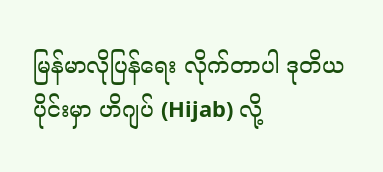မြန်မာလိုပြန်ရေး လိုက်တာပါ ဒုတိယပိုင်းမှာ ဟိဂျပ် (Hijab) လို့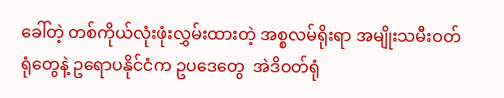ခေါ်တဲ့ တစ်ကိုယ်လုံးဖုံးလွှမ်းထားတဲ့ အစ္စလမ်ရိုးရာ အမျိုးသမီးဝတ်ရုံတွေနဲ့ ဥရောပနိုင်ငံက ဥပဒေတွေ  အဲဒိဝတ်ရုံ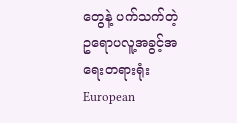တွေနဲ့ ပက်သက်တဲ့ ဥရောပလူ့အခွင့်အရေးတရားရုံး European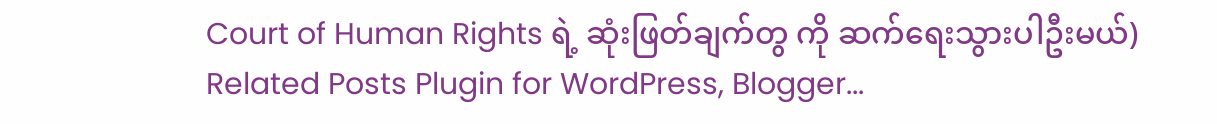Court of Human Rights ရဲ့ ဆုံးဖြတ်ချက်တွ ကို ဆက်ရေးသွားပါဦးမယ်)
Related Posts Plugin for WordPress, Blogger...